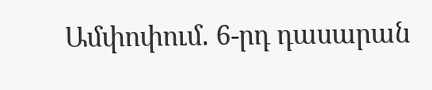Ամփոփում. 6-րդ դասարան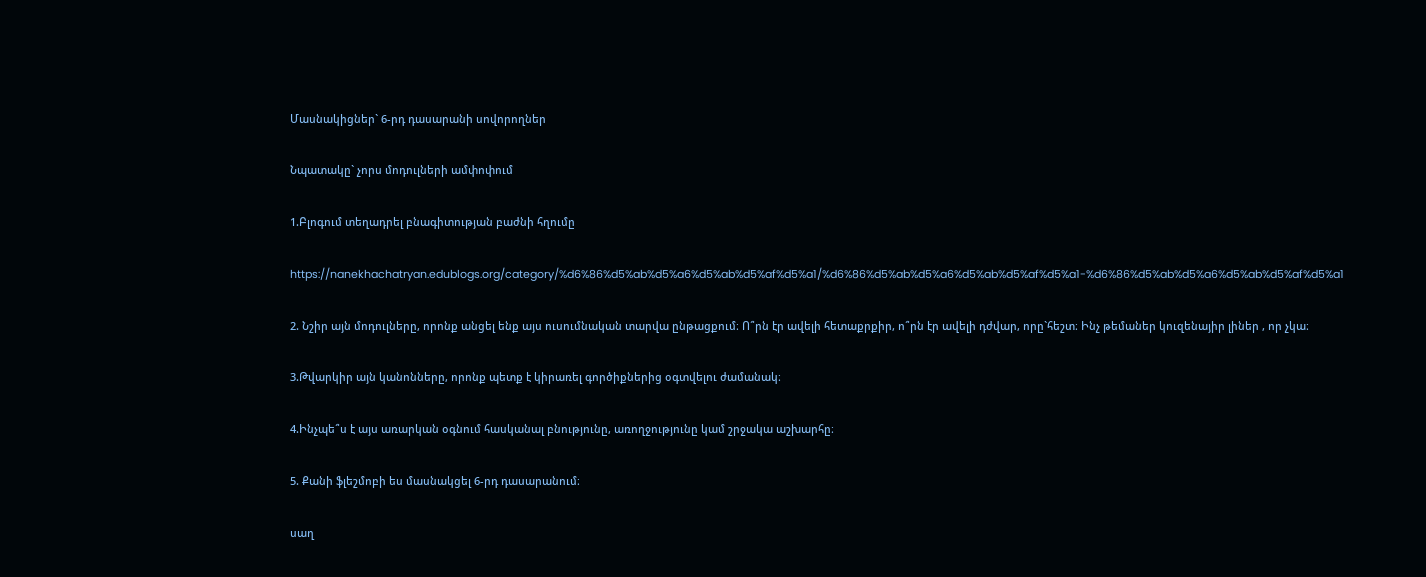Մասնակիցներ` 6-րդ դասարանի սովորողներ

Նպատակը` չորս մոդուլների ամփոփում

1.Բլոգում տեղադրել բնագիտության բաժնի հղումը

https://nanekhachatryan.edublogs.org/category/%d6%86%d5%ab%d5%a6%d5%ab%d5%af%d5%a1/%d6%86%d5%ab%d5%a6%d5%ab%d5%af%d5%a1-%d6%86%d5%ab%d5%a6%d5%ab%d5%af%d5%a1

2. Նշիր այն մոդուլները, որոնք անցել ենք այս ուսումնական տարվա ընթացքում։ Ո՞րն էր ավելի հետաքրքիր, ո՞րն էր ավելի դժվար, որը`հեշտ։ Ինչ թեմաներ կուզենայիր լիներ , որ չկա։

3.Թվարկիր այն կանոնները, որոնք պետք է կիրառել գործիքներից օգտվելու ժամանակ։

4.Ինչպե՞ս է այս առարկան օգնում հասկանալ բնությունը, առողջությունը կամ շրջակա աշխարհը։

5. Քանի ֆլեշմոբի ես մասնակցել 6-րդ դասարանում։

սաղ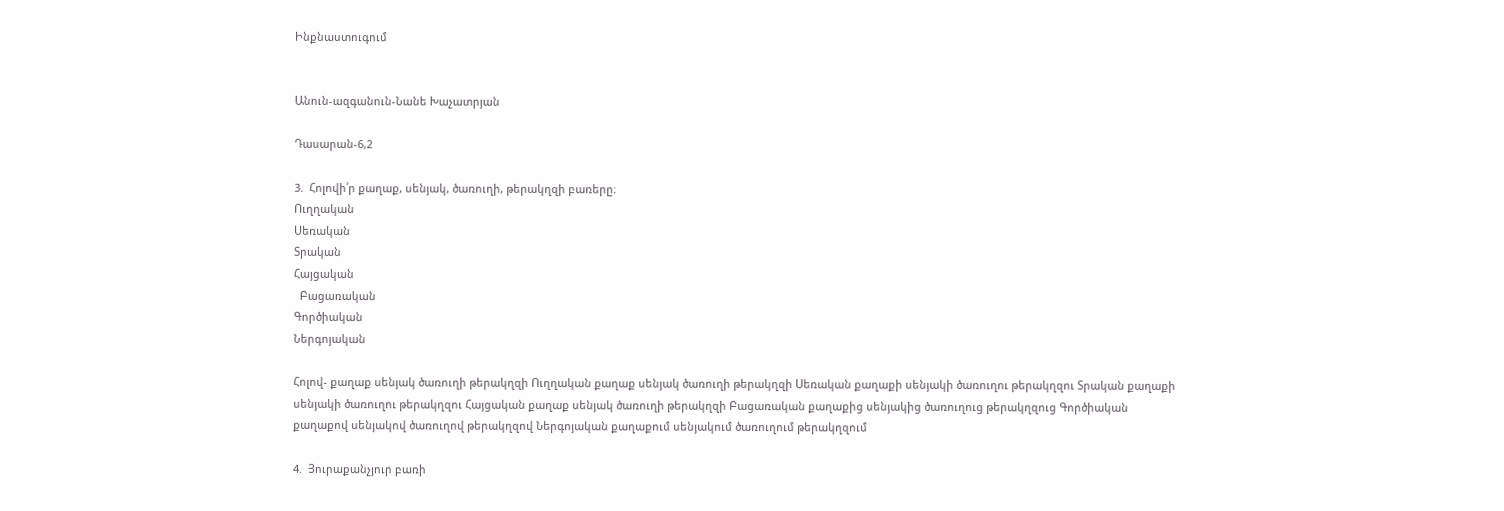Ինքնաստուգում


Անուն-ազգանուն-Նանե Խաչատրյան

Դասարան-6,2

3.  Հոլովի՛ր քաղաք, սենյակ, ծառուղի, թերակղզի բառերը։
Ուղղական
Սեռական
Տրական
Հայցական
  Բացառական
Գործիական
Ներգոյական

Հոլով- քաղաք սենյակ ծառուղի թերակղզի Ուղղական քաղաք սենյակ ծառուղի թերակղզի Սեռական քաղաքի սենյակի ծառուղու թերակղզու Տրական քաղաքի սենյակի ծառուղու թերակղզու Հայցական քաղաք սենյակ ծառուղի թերակղզի Բացառական քաղաքից սենյակից ծառուղուց թերակղզուց Գործիական քաղաքով սենյակով ծառուղով թերակղզով Ներգոյական քաղաքում սենյակում ծառուղում թերակղզում

4.  Յուրաքանչյուր բառի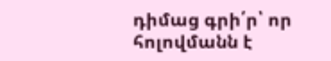դիմաց գրի՛ր՝ որ հոլովմանն է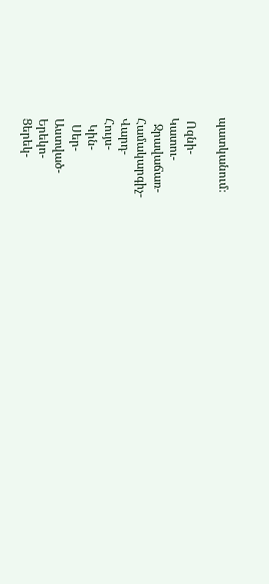պատկանում։

 Ոզնի-
Կատու-
  Ջրավաճառ-
Համակարգիչ-
Վարդ-
Հույս-
  Կին-
  Սեր-
Աստված-
Երեկո-
Ցերեկ-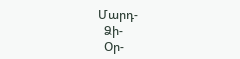Մարդ-
  Ձի-
  Օր-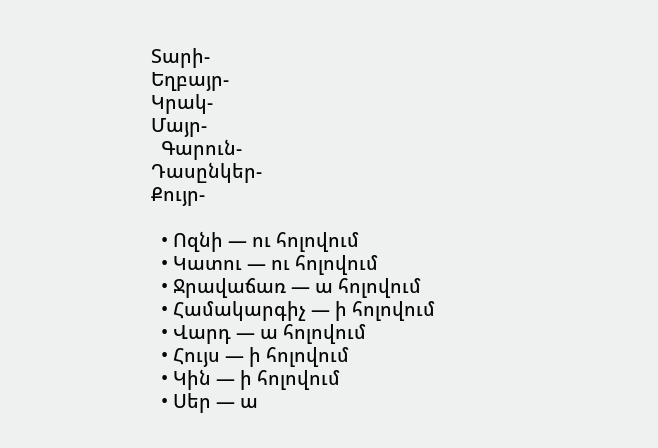Տարի-
Եղբայր-
Կրակ-
Մայր-
  Գարուն-
Դասընկեր-
Քույր-

  • Ոզնի — ու հոլովում
  • Կատու — ու հոլովում
  • Ջրավաճառ — ա հոլովում
  • Համակարգիչ — ի հոլովում
  • Վարդ — ա հոլովում
  • Հույս — ի հոլովում
  • Կին — ի հոլովում
  • Սեր — ա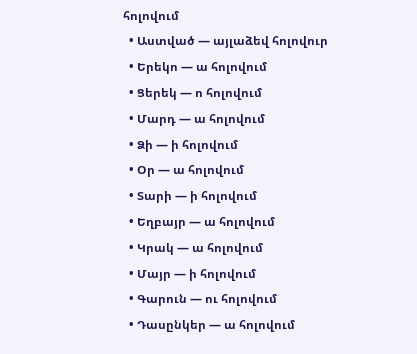հոլովում
  • Աստված — այլաձեվ հոլովուր
  • Երեկո — ա հոլովում
  • Ցերեկ — ո հոլովում
  • Մարդ — ա հոլովում
  • Ձի — ի հոլովում
  • Օր — ա հոլովում
  • Տարի — ի հոլովում
  • Եղբայր — ա հոլովում
  • Կրակ — ա հոլովում
  • Մայր — ի հոլովում
  • Գարուն — ու հոլովում
  • Դասընկեր — ա հոլովում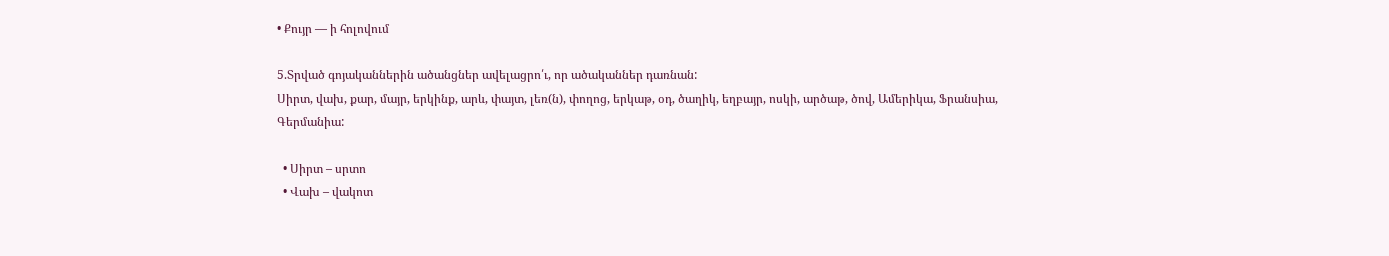• Քույր — ի հոլովում

5.Տրված գոյականներին ածանցներ ավելացրո՛ւ, որ ածականներ դառնան:
Սիրտ, վախ, քար, մայր, երկինք, արև, փայտ, լեռ(ն), փողոց, երկաթ, օդ, ծաղիկ, եղբայր, ոսկի, արծաթ, ծով, Ամերիկա, Ֆրանսիա, Գերմանիա:

  • Սիրտ – սրտո
  • Վախ – վակոտ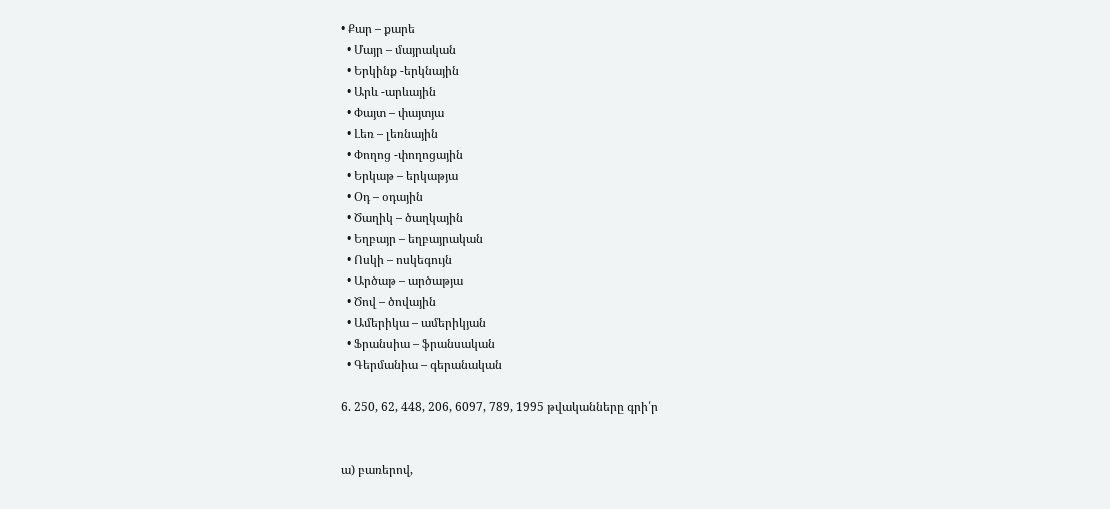• Քար – քարե
  • Մայր – մայրական
  • Երկինք -երկնային
  • Արև -արևային
  • Փայտ – փայտյա
  • Լեռ – լեռնային
  • Փողոց -փողոցային
  • Երկաթ – երկաթյա
  • Օդ – օդային
  • Ծաղիկ – ծաղկային
  • Եղբայր – եղբայրական
  • Ոսկի – ոսկեգույն
  • Արծաթ – արծաթյա
  • Ծով – ծովային
  • Ամերիկա – ամերիկյան
  • Ֆրանսիա – ֆրանսական
  • Գերմանիա – գերանական

6. 250, 62, 448, 206, 6097, 789, 1995 թվականները գրի՛ր


ա) բառերով,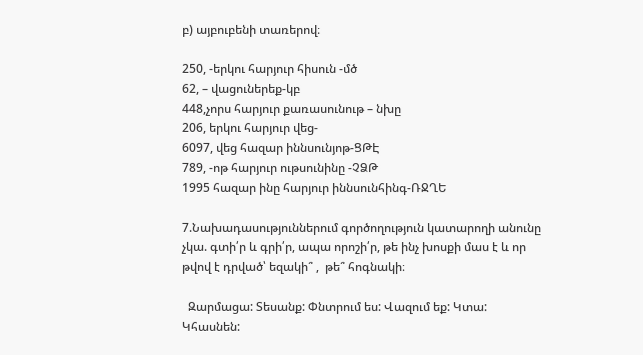բ) այբուբենի տառերով։

250, -երկու հարյուր հիսուն -մծ
62, – վացուներեք-կբ
448,չորս հարյուր քառասունութ – նխը
206, երկու հարյուր վեց-
6097, վեց հազար իննսունյոթ-ՑԹԷ
789, -ոթ հարյուր ութսունինը -ՉՁԹ
1995 հազար ինը հարյուր իննսունհինգ-ՌՋՂԵ

7.Նախադասություններում գործողություն կատարողի անունը չկա. գտի՛ր և գրի՛ր, ապա որոշի՛ր, թե ինչ խոսքի մաս է և որ  թվով է դրված՝ եզակի՞ ,  թե՞ հոգնակի։

  Զարմացա: Տեսանք: Փնտրում ես: Վազում եք: Կտա: Կհասնեն: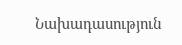Նախադասություն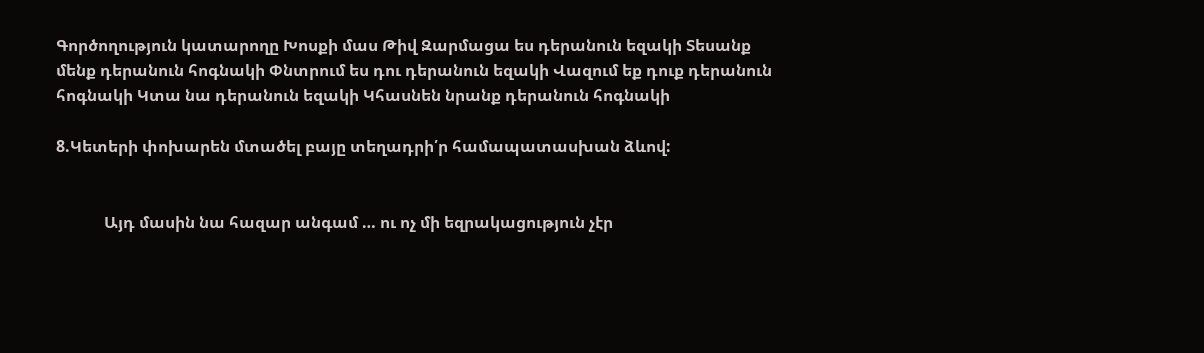Գործողություն կատարողը Խոսքի մաս Թիվ Զարմացա ես դերանուն եզակի Տեսանք մենք դերանուն հոգնակի Փնտրում ես դու դերանուն եզակի Վազում եք դուք դերանուն հոգնակի Կտա նա դերանուն եզակի Կհասնեն նրանք դերանուն հոգնակի

8.Կետերի փոխարեն մտածել բայը տեղադրի՛ր համապատասխան ձևով:


            Այդ մասին նա հազար անգամ … ու ոչ մի եզրակացություն չէր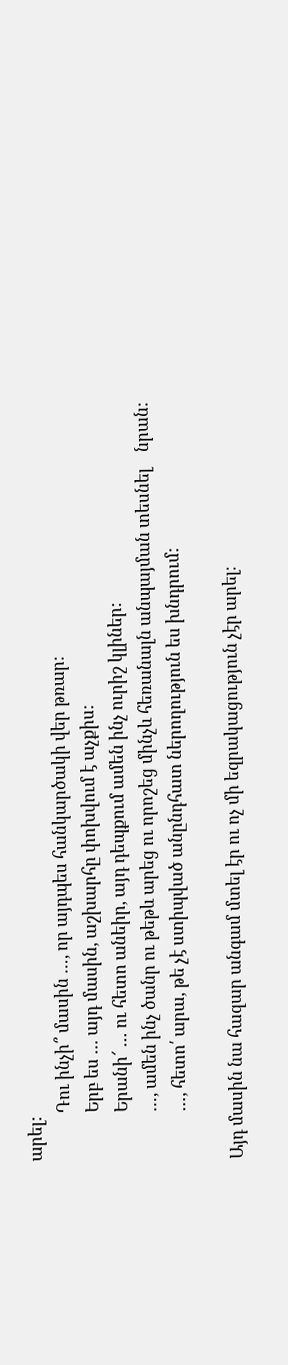արել:
            Դու ինչի՞ մասին …, որ այդպես հանկարծակի վեր թռար:
            Երբ ես … այդ մասին, աշխարհը փոխվում է աչքիս:
            Երանի՜ … ու հետո անեիր, այդ դեպքում ամեն ինչ ուրիշ կլիներ:
            …, ամեն ինչ ծանր ու թեթև արեց ու որոշեց մինչև հեռանալն անպայման տեսնել    նրան:
            …, հետո՛ արա, թե չէ ստիպված անընդհատ ներողություն ես խնդրում:

Այդ մասին նա հազար անգամ մտել էր ու ոչ մի եզրակացություն չէր արել։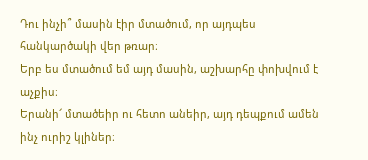Դու ինչի՞ մասին էիր մտածում, որ այդպես հանկարծակի վեր թռար։
Երբ ես մտածում եմ այդ մասին, աշխարհը փոխվում է աչքիս։
Երանի՜ մտածեիր ու հետո անեիր, այդ դեպքում ամեն ինչ ուրիշ կլիներ։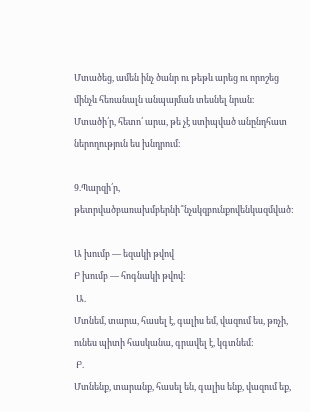Մտածեց, ամեն ինչ ծանր ու թեթև արեց ու որոշեց մինչև հեռանալն անպայման տեսնել նրան։
Մտածի՛ր, հետո՛ արա, թե չէ ստիպված անընդհատ ներողություն ես խնդրում։

9.Պարզի՛ր, թետրվածբառախմբերնի՞նչսկզբունքովենկազմված:

Ա խումբ — եզակի թվով
Բ խումբ — հոգնակի թվով։
 Ա.
Մտնեմ, տարա, հասել է, գալիս եմ, վազում ես, թռչի, ունես պիտի հասկանա, գրավել է, կգտնեմ:
 Բ.
Մտնենք, տարանք, հասել են, գալիս ենք, վազում եք,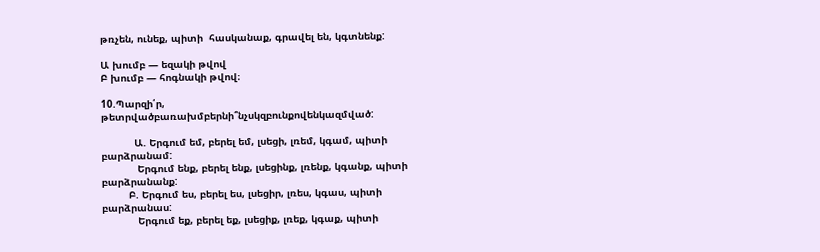թռչեն, ունեք, պիտի  հասկանաք, գրավել են, կգտնենք:

Ա խումբ — եզակի թվով
Բ խումբ — հոգնակի թվով։

10.Պարզի՛ր, թետրվածբառախմբերնի՞նչսկզբունքովենկազմված:

           Ա. Երգում եմ, բերել եմ, լսեցի, լռեմ, կգամ, պիտի բարձրանամ:
            Երգում ենք, բերել ենք, լսեցինք, լռենք, կգանք, պիտի բարձրանանք:
         Բ. Երգում ես, բերել ես, լսեցիր, լռես, կգաս, պիտի բարձրանաս:
            Երգում եք, բերել եք, լսեցիք, լռեք, կգաք, պիտի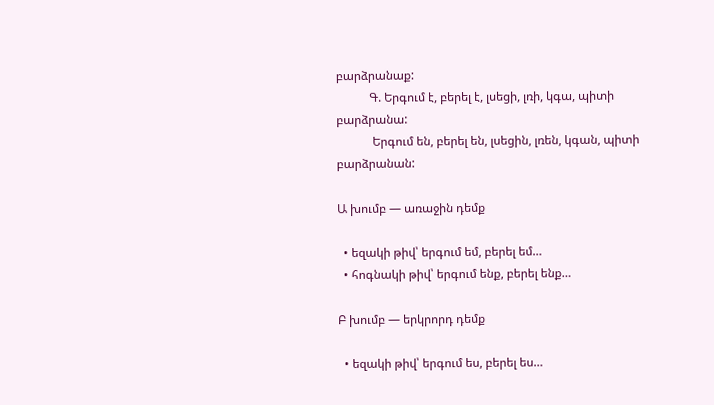բարձրանաք:
           Գ. Երգում է, բերել է, լսեցի, լռի, կգա, պիտի բարձրանա:
            Երգում են, բերել են, լսեցին, լռեն, կգան, պիտի բարձրանան:

Ա խումբ — առաջին դեմք

  • եզակի թիվ՝ երգում եմ, բերել եմ…
  • հոգնակի թիվ՝ երգում ենք, բերել ենք…

Բ խումբ — երկրորդ դեմք

  • եզակի թիվ՝ երգում ես, բերել ես…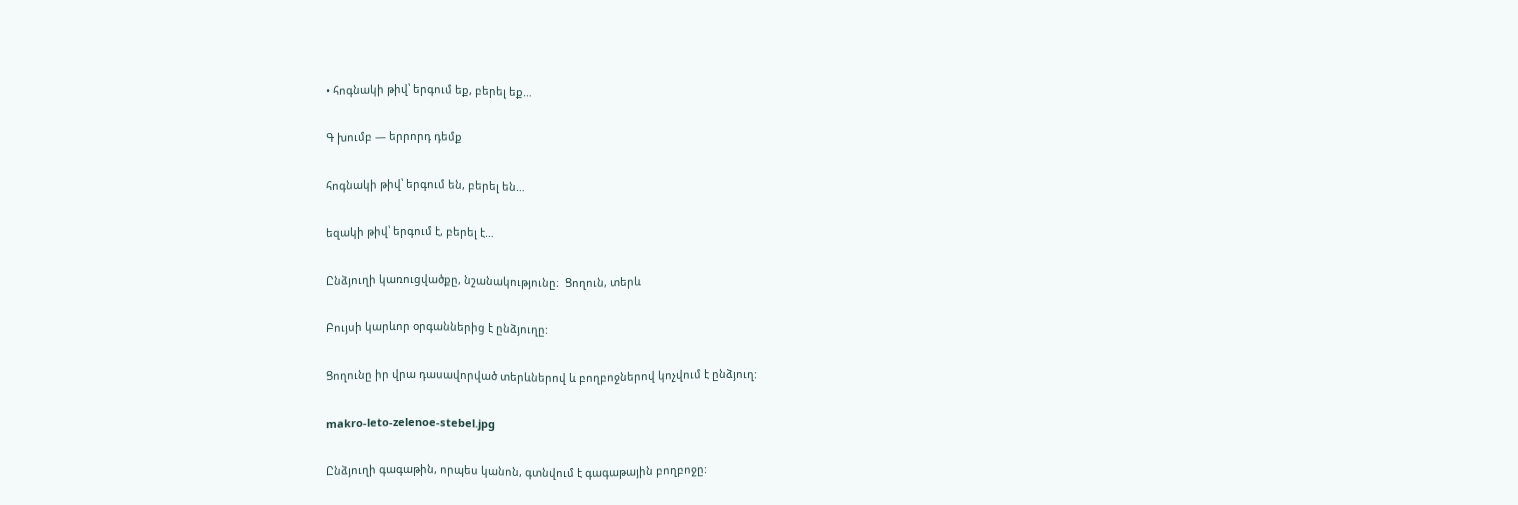• հոգնակի թիվ՝ երգում եք, բերել եք…

Գ խումբ — երրորդ դեմք

հոգնակի թիվ՝ երգում են, բերել են…

եզակի թիվ՝ երգում է, բերել է…

Ընձյուղի կառուցվածքը, նշանակությունը։  Ցողուն, տերև

Բույսի կարևոր օրգաններից է ընձյուղը:

Ցողունը իր վրա դասավորված տերևներով և բողբոջներով կոչվում է ընձյուղ:

makro-leto-zelenoe-stebel.jpg

Ընձյուղի գագաթին, որպես կանոն, գտնվում է գագաթային բողբոջը: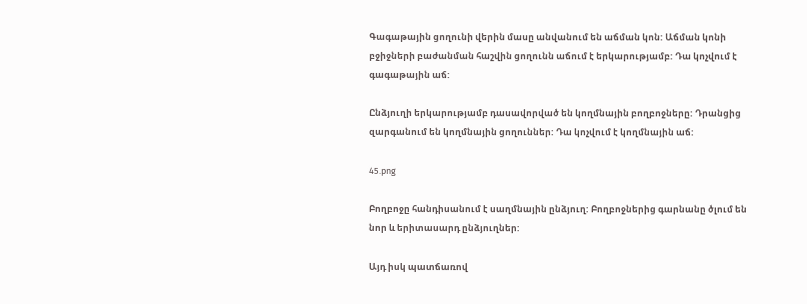Գագաթային ցողունի վերին մասը անվանում են աճման կոն: Աճման կոնի բջիջների բաժանման հաշվին ցողունն աճում է երկարությամբ: Դա կոչվում է գագաթային աճ:

Ընձյուղի երկարությամբ դասավորված են կողմնային բողբոջները: Դրանցից զարգանում են կողմնային ցողուններ: Դա կոչվում է կողմնային աճ:

45.png

Բողբոջը հանդիսանում է սաղմնային ընձյուղ: Բողբոջներից գարնանը ծլում են նոր և երիտասարդ ընձյուղներ:

Այդ իսկ պատճառով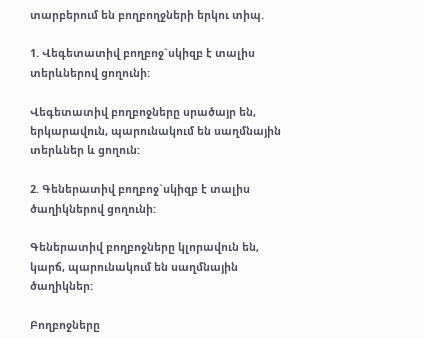տարբերում են բողբողջների երկու տիպ.

1. Վեգետատիվ բողբոջ`սկիզբ է տալիս տերևներով ցողունի:

Վեգետատիվ բողբոջները սրածայր են, երկարավուն, պարունակում են սաղմնային տերևներ և ցողուն:

2. Գեներատիվ բողբոջ`սկիզբ է տալիս ծաղիկներով ցողունի:

Գեներատիվ բողբոջները կլորավուն են, կարճ, պարունակում են սաղմնային ծաղիկներ:

Բողբոջները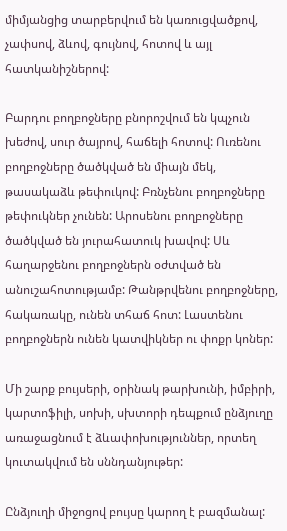միմյանցից տարբերվում են կառուցվածքով, չափսով, ձևով, գույնով, հոտով և այլ հատկանիշներով:

Բարդու բողբոջները բնորոշվում են կպչուն խեժով, սուր ծայրով, հաճելի հոտով: Ուռենու բողբոջները ծածկված են միայն մեկ, թասակաձև թեփուկով: Բռնչենու բողբոջները թեփուկներ չունեն: Արոսենու բողբոջները ծածկված են յուրահատուկ խավով: Սև հաղարջենու բողբոջներն օժտված են անուշահոտությամբ: Թանթրվենու բողբոջները, հակառակը, ունեն տհաճ հոտ: Լաստենու բողբոջներն ունեն կատվիկներ ու փոքր կոներ:

Մի շարք բույսերի, օրինակ թարխունի, իմբիրի, կարտոֆիլի, սոխի, սխտորի դեպքում ընձյուղը առաջացնում է ձևափոխություններ, որտեղ կուտակվում են սննդանյութեր:

Ընձյուղի միջոցով բույսը կարող է բազմանալ: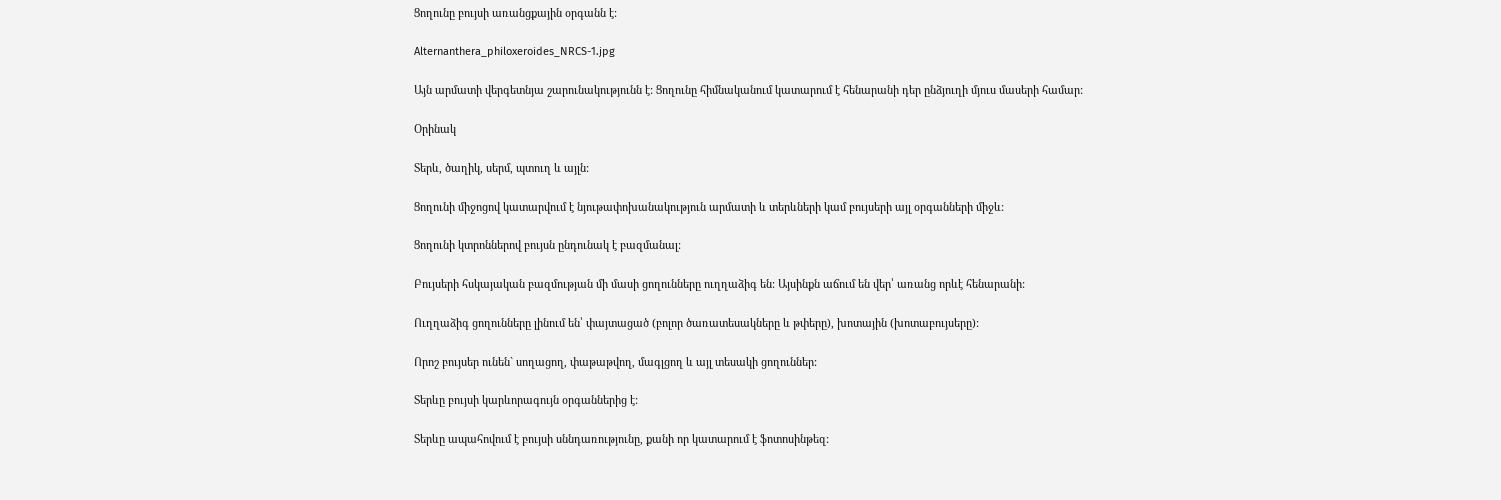Ցողունը բույսի առանցքային օրգանն է:

Alternanthera_philoxeroides_NRCS-1.jpg

Այն արմատի վերգետնյա շարունակությունն է: Ցողունը հիմնականում կատարում է հենարանի դեր ընձյուղի մյուս մասերի համար:

Օրինակ

Տերև, ծաղիկ, սերմ, պտուղ և այլն:

Ցողունի միջոցով կատարվում է նյութափոխանակություն արմատի և տերևների կամ բույսերի այլ օրգանների միջև:

Ցողունի կտրոններով բույսն ընդունակ է բազմանալ:

Բույսերի հսկայական բազմության մի մասի ցողունները ուղղաձիգ են: Այսինքն աճում են վեր՝ առանց որևէ հենարանի:

Ուղղաձիգ ցողունները լինում են՝ փայտացած (բոլոր ծառատեսակները և թփերը), խոտային (խոտաբույսերը):

Որոշ բույսեր ունեն` սողացող, փաթաթվող, մագլցող և այլ տեսակի ցողուններ:

Տերևը բույսի կարևորագույն օրգաններից է:

Տերևը ապահովում է բույսի սննդառությունը, քանի որ կատարում է ֆոտոսինթեզ: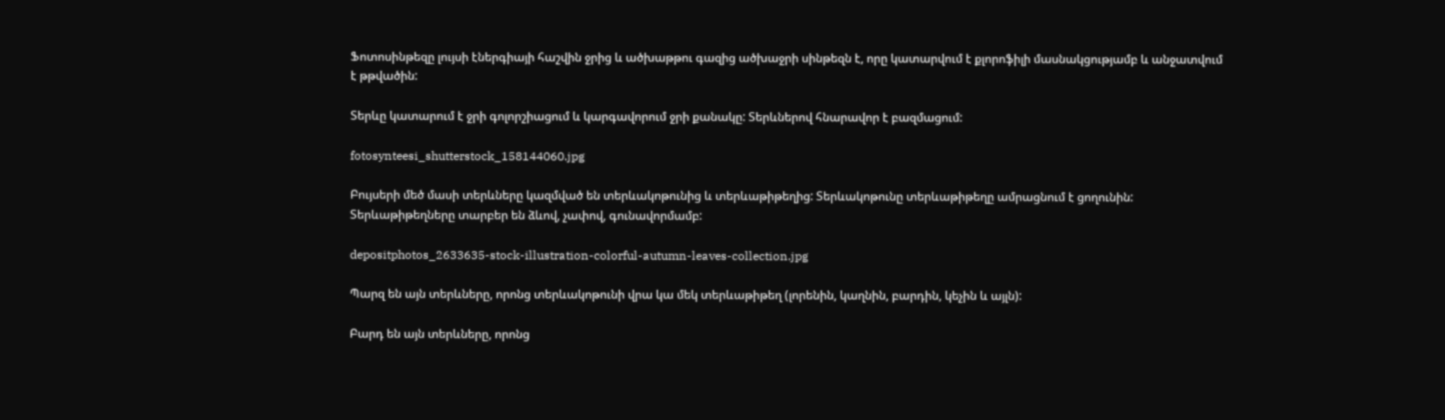Ֆոտոսինթեզը լույսի էներգիայի հաշվին ջրից և ածխաթթու գազից ածխաջրի սինթեզն է, որը կատարվում է քլորոֆիլի մասնակցությամբ և անջատվում է թթվածին:

Տերևը կատարում է ջրի գոլորշիացում և կարգավորում ջրի քանակը: Տերևներով հնարավոր է բազմացում:

fotosynteesi_shutterstock_158144060.jpg

Բույսերի մեծ մասի տերևները կազմված են տերևակոթունից և տերևաթիթեղից: Տերևակոթունը տերևաթիթեղը ամրացնում է ցողունին: Տերևաթիթեղները տարբեր են ձևով, չափով, գունավորմամբ:

depositphotos_2633635-stock-illustration-colorful-autumn-leaves-collection.jpg

Պարզ են այն տերևները, որոնց տերևակոթունի վրա կա մեկ տերևաթիթեղ (լորենին, կաղնին, բարդին, կեչին և այլն):

Բարդ են այն տերևները, որոնց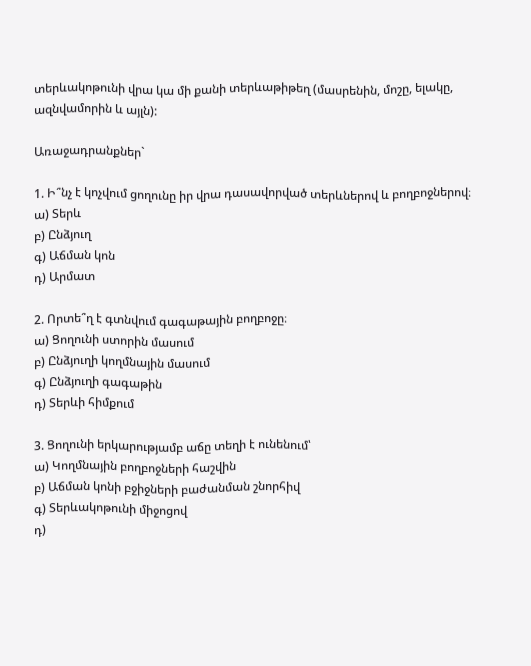տերևակոթունի վրա կա մի քանի տերևաթիթեղ (մասրենին, մոշը, ելակը, ազնվամորին և այլն):

Առաջադրանքներ`

1. Ի՞նչ է կոչվում ցողունը իր վրա դասավորված տերևներով և բողբոջներով։
ա) Տերև
բ) Ընձյուղ
գ) Աճման կոն
դ) Արմատ

2. Որտե՞ղ է գտնվում գագաթային բողբոջը։
ա) Ցողունի ստորին մասում
բ) Ընձյուղի կողմնային մասում
գ) Ընձյուղի գագաթին
դ) Տերևի հիմքում

3. Ցողունի երկարությամբ աճը տեղի է ունենում՝
ա) Կողմնային բողբոջների հաշվին
բ) Աճման կոնի բջիջների բաժանման շնորհիվ
գ) Տերևակոթունի միջոցով
դ)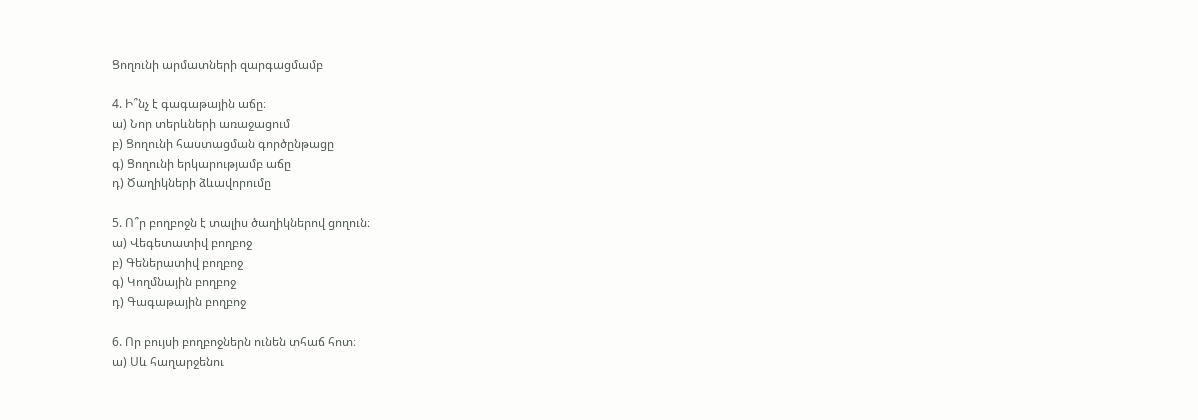Ցողունի արմատների զարգացմամբ

4. Ի՞նչ է գագաթային աճը։
ա) Նոր տերևների առաջացում
բ) Ցողունի հաստացման գործընթացը
գ) Ցողունի երկարությամբ աճը
դ) Ծաղիկների ձևավորումը

5. Ո՞ր բողբոջն է տալիս ծաղիկներով ցողուն։
ա) Վեգետատիվ բողբոջ
բ) Գեներատիվ բողբոջ
գ) Կողմնային բողբոջ
դ) Գագաթային բողբոջ

6. Որ բույսի բողբոջներն ունեն տհաճ հոտ։
ա) Սև հաղարջենու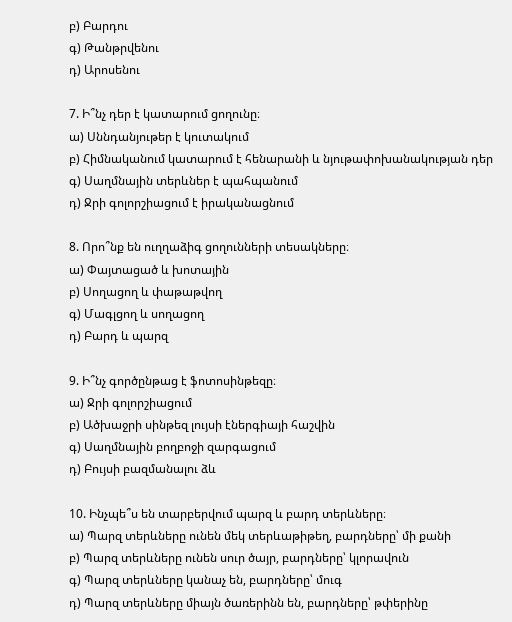բ) Բարդու
գ) Թանթրվենու
դ) Արոսենու

7. Ի՞նչ դեր է կատարում ցողունը։
ա) Սննդանյութեր է կուտակում
բ) Հիմնականում կատարում է հենարանի և նյութափոխանակության դեր
գ) Սաղմնային տերևներ է պահպանում
դ) Ջրի գոլորշիացում է իրականացնում

8. Որո՞նք են ուղղաձիգ ցողունների տեսակները։
ա) Փայտացած և խոտային
բ) Սողացող և փաթաթվող
գ) Մագլցող և սողացող
դ) Բարդ և պարզ

9. Ի՞նչ գործընթաց է ֆոտոսինթեզը։
ա) Ջրի գոլորշիացում
բ) Ածխաջրի սինթեզ լույսի էներգիայի հաշվին
գ) Սաղմնային բողբոջի զարգացում
դ) Բույսի բազմանալու ձև

10. Ինչպե՞ս են տարբերվում պարզ և բարդ տերևները։
ա) Պարզ տերևները ունեն մեկ տերևաթիթեղ, բարդները՝ մի քանի
բ) Պարզ տերևները ունեն սուր ծայր, բարդները՝ կլորավուն
գ) Պարզ տերևները կանաչ են, բարդները՝ մուգ
դ) Պարզ տերևները միայն ծառերինն են, բարդները՝ թփերինը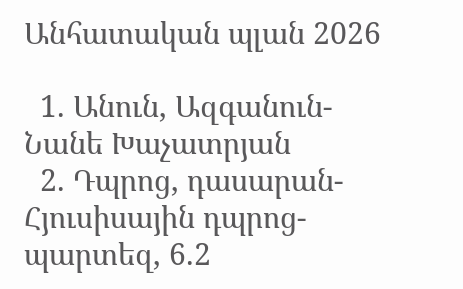Անհատական պլան 2026

  1. Անուն, Ազգանուն-Նանե Խաչատրյան
  2. Դպրոց, դասարան-Հյուսիսային դպրոց-պարտեզ, 6.2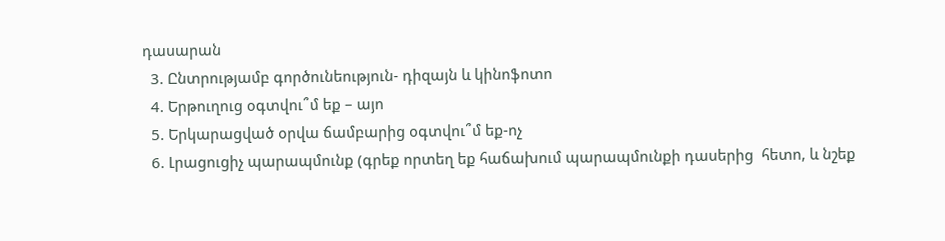դասարան
  3. Ընտրությամբ գործունեություն- դիզայն և կինոֆոտո
  4. Երթուղուց օգտվու՞մ եք – այո
  5. Երկարացված օրվա ճամբարից օգտվու՞մ եք-ոչ
  6. Լրացուցիչ պարապմունք (գրեք որտեղ եք հաճախում պարապմունքի դասերից  հետո, և նշեք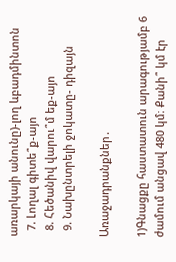առարկայի անունը)-լող ևբադմինտոն
  7. Լողալ գիտե՞ք-այո
  8. Հեծանիվ վարու՞մ եք-այո
  9. Նախընտրելի ջոկատը- դիզայն

Առաջադրանքներ․

1)Գնացքը հաստատուն արագությամբ 6 ժամում անցավ 480 կմ։ Քանի՞ կմ էր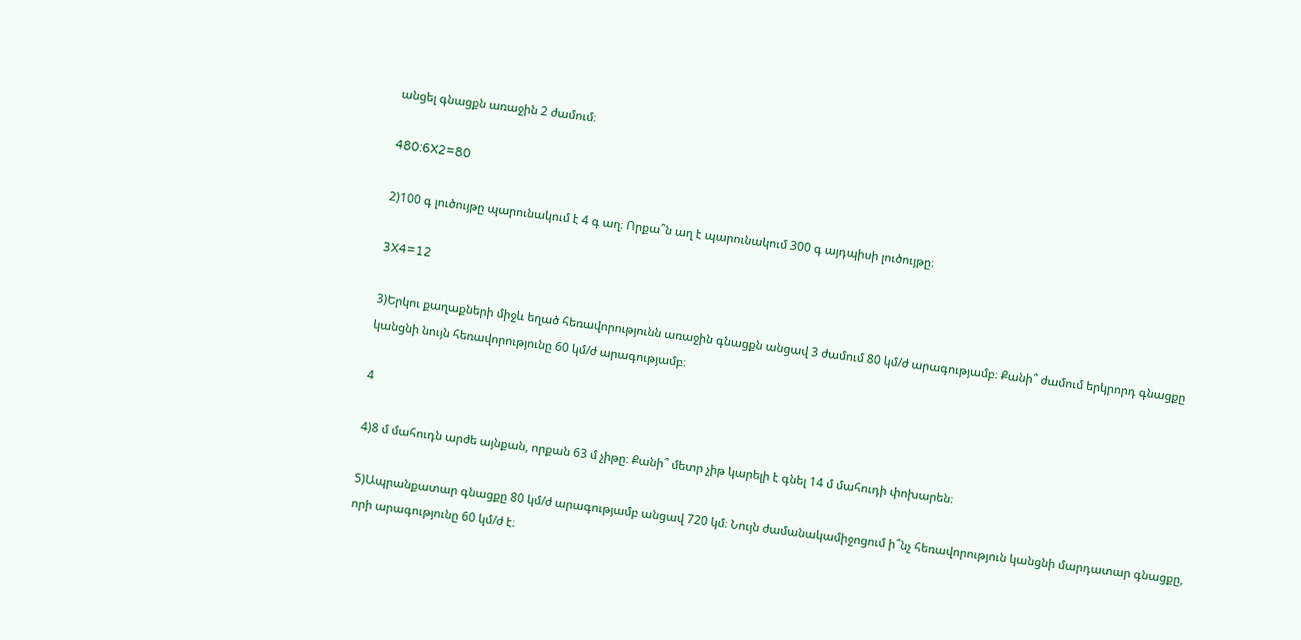անցել գնացքն առաջին 2 ժամում։

480:6X2=80

2)100 գ լուծույթը պարունակում է 4 գ աղ։ Որքա՞ն աղ է պարունակում 300 գ այդպիսի լուծույթը։

3X4=12

3)Երկու քաղաքների միջև եղած հեռավորությունն առաջին գնացքն անցավ 3 ժամում 80 կմ/ժ արագությամբ։ Քանի՞ ժամում երկրորդ գնացքը կանցնի նույն հեռավորությունը 60 կմ/ժ արագությամբ։

4

4)8 մ մահուդն արժե այնքան, որքան 63 մ չիթը։ Քանի՞ մետր չիթ կարելի է գնել 14 մ մահուդի փոխարեն։

5)Ապրանքատար գնացքը 80 կմ/ժ արագությամբ անցավ 720 կմ։ Նույն ժամանակամիջոցում ի՞նչ հեռավորություն կանցնի մարդատար գնացքը, որի արագությունը 60 կմ/ժ է։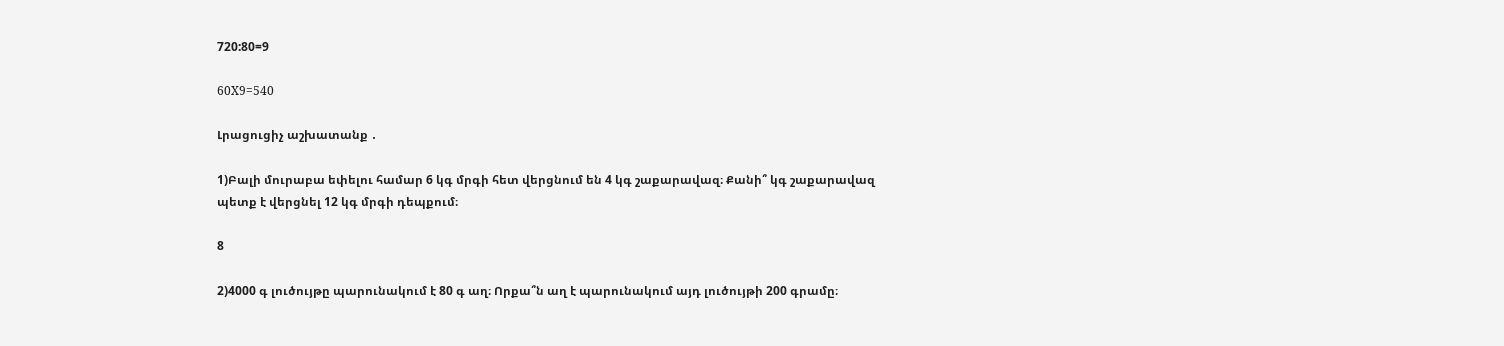720:80=9

60X9=540

Լրացուցիչ աշխատանք ․

1)Բալի մուրաբա եփելու համար 6 կգ մրգի հետ վերցնում են 4 կգ շաքարավազ։ Քանի՞ կգ շաքարավազ պետք է վերցնել 12 կգ մրգի դեպքում։

8

2)4000 գ լուծույթը պարունակում է 80 գ աղ։ Որքա՞ն աղ է պարունակում այդ լուծույթի 200 գրամը։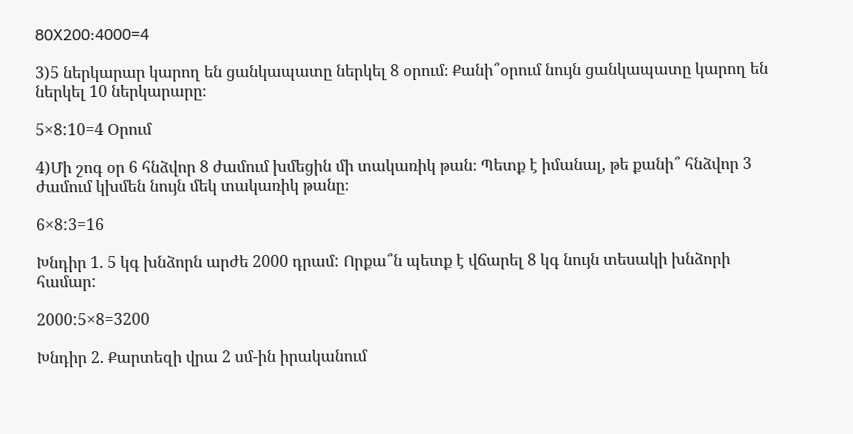80X200:4000=4

3)5 ներկարար կարող են ցանկապատը ներկել 8 օրում։ Քանի՞օրում նույն ցանկապատը կարող են ներկել 10 ներկարարը։

5×8:10=4 Օրում

4)Մի շոգ օր 6 հնձվոր 8 ժամում խմեցին մի տակառիկ թան։ Պետք է իմանալ, թե քանի՞ հնձվոր 3 ժամում կխմեն նույն մեկ տակառիկ թանը։

6×8:3=16

Խնդիր 1. 5 կգ խնձորն արժե 2000 դրամ: Որքա՞ն պետք է վճարել 8 կգ նույն տեսակի խնձորի համար:

2000:5×8=3200

Խնդիր 2. Քարտեզի վրա 2 սմ-ին իրականում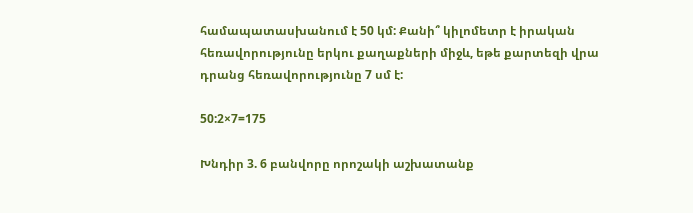համապատասխանում է 50 կմ: Քանի՞ կիլոմետր է իրական հեռավորությունը երկու քաղաքների միջև, եթե քարտեզի վրա դրանց հեռավորությունը 7 սմ է:

50:2×7=175

Խնդիր 3. 6 բանվորը որոշակի աշխատանք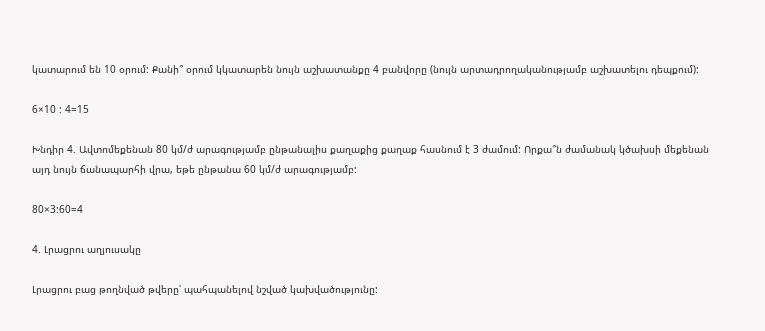կատարում են 10 օրում: Քանի՞ օրում կկատարեն նույն աշխատանքը 4 բանվորը (նույն արտադրողականությամբ աշխատելու դեպքում):

6×10 : 4=15

Խնդիր 4. Ավտոմեքենան 80 կմ/ժ արագությամբ ընթանալիս քաղաքից քաղաք հասնում է 3 ժամում: Որքա՞ն ժամանակ կծախսի մեքենան այդ նույն ճանապարհի վրա, եթե ընթանա 60 կմ/ժ արագությամբ:

80×3:60=4

4. Լրացրու աղյուսակը

Լրացրու բաց թողնված թվերը՝ պահպանելով նշված կախվածությունը: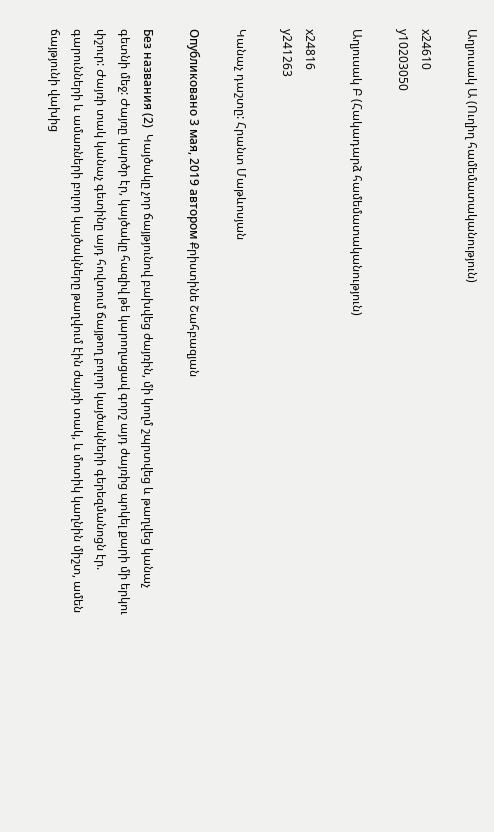Աղյուսակ Ա (Ուղիղ համեմատականություն)

x24610
y10203050

Աղյուսակ Բ (Հակադարձ համեմատականություն)

x24816
y241263

Կանաչ դաշտը: Հրանտ Մաթևոսյան

Опубликовано 3 мая, 2019 автором Քրիստինե Շահբազյան

Без названия (2)  Կայծակը չոր ճայթյունով բախվեց ժայռին, մի կողմ շպրտվեց և թաղվեց կանաչ գետնի մեջ: Ժայռը կարծր էր, կայծակը հազիվ թե կարողացավ գորշ այդ ժայռից պոկել քարի մի երկու փշուր: Ժայռի տակ կանաչ գետինը այդ հովտում ճայթող բոլոր կայծակների գերեզմանոցն էր. գարունների և ամառների բոլոր կայծակները թաղվում էին ժայռի տակ, և մոտիկ կաղնին միշտ, ամեն ճայթյունի վախից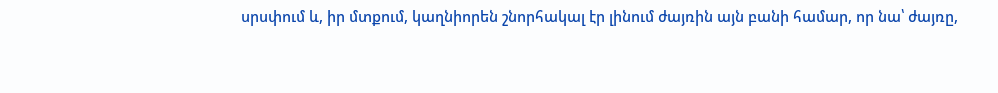սրսփում և, իր մտքում, կաղնիորեն շնորհակալ էր լինում ժայռին այն բանի համար, որ նա՝ ժայռը,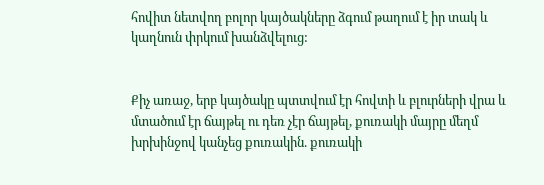հովիտ նետվող բոլոր կայծակները ձգում թաղում է իր տակ և կաղնուն փրկում խանձվելուց:


Քիչ առաջ, երբ կայծակը պտտվում էր հովտի և բլուրների վրա և մտածում էր ճայթել ու դեռ չէր ճայթել, քուռակի մայրը մեղմ խրխինջով կանչեց քուռակին. քուռակի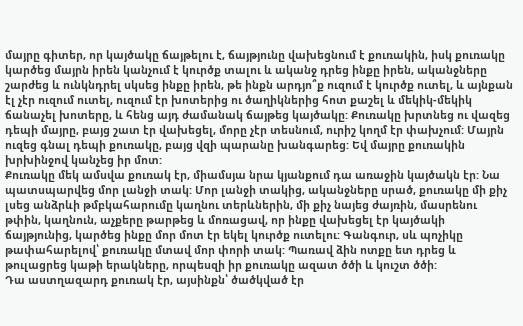մայրը գիտեր, որ կայծակը ճայթելու է, ճայթյունը վախեցնում է քուռակին, իսկ քուռակը կարծեց մայրն իրեն կանչում է կուրծք տալու և ականջ դրեց ինքը իրեն, ականջները շարժեց և ունկնդրել սկսեց ինքը իրեն, թե ինքն արդյո՞ք ուզում է կուրծք ուտել, և այնքան էլ չէր ուզում ուտել, ուզում էր խոտերից ու ծաղիկներից հոտ քաշել և մեկիկ-մեկիկ ճանաչել խոտերը, և հենց այդ ժամանակ ճայթեց կայծակը: Քուռակը խրտնեց ու վազեց դեպի մայրը, բայց շատ էր վախեցել, մորը չէր տեսնում, ուրիշ կողմ էր փախչում: Մայրն ուզեց գնալ դեպի քուռակը, բայց վզի պարանը խանգարեց: Եվ մայրը քուռակին խրխինջով կանչեց իր մոտ:
Քուռակը մեկ ամսվա քուռակ էր, միամսյա նրա կյանքում դա առաջին կայծակն էր: Նա պատսպարվեց մոր լանջի տակ: Մոր լանջի տակից, ականջները սրած, քուռակը մի քիչ լսեց անձրևի թմբկահարումը կաղնու տերևներին, մի քիչ նայեց ժայռին, մասրենու թփին, կաղնուն, աչքերը թարթեց և մոռացավ, որ ինքը վախեցել էր կայծակի ճայթյունից, կարծեց ինքը մոր մոտ էր եկել կուրծք ուտելու: Գանգուր, սև պոչիկը թափահարելով՝ քուռակը մտավ մոր փորի տակ: Պառավ ձին ոտքը ետ դրեց և թուլացրեց կաթի երակները, որպեսզի իր քուռակը ազատ ծծի և կուշտ ծծի:
Դա աստղազարդ քուռակ էր, այսինքն՝ ծածկված էր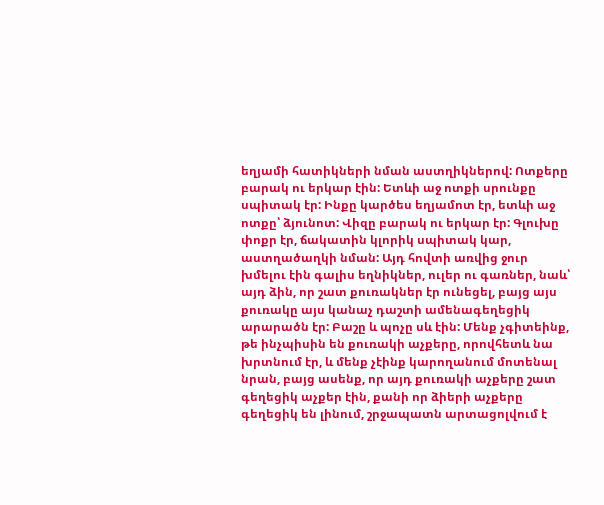եղյամի հատիկների նման աստղիկներով: Ոտքերը բարակ ու երկար էին: Ետևի աջ ոտքի սրունքը սպիտակ էր: Ինքը կարծես եղյամոտ էր, ետևի աջ ոտքը՝ ձյունոտ: Վիզը բարակ ու երկար էր: Գլուխը փոքր էր, ճակատին կլորիկ սպիտակ կար, աստղածաղկի նման: Այդ հովտի առվից ջուր խմելու էին գալիս եղնիկներ, ուլեր ու գառներ, նաև՝ այդ ձին, որ շատ քուռակներ էր ունեցել, բայց այս քուռակը այս կանաչ դաշտի ամենագեղեցիկ արարածն էր: Բաշը և պոչը սև էին: Մենք չգիտեինք, թե ինչպիսին են քուռակի աչքերը, որովհետև նա խրտնում էր, և մենք չէինք կարողանում մոտենալ նրան, բայց ասենք, որ այդ քուռակի աչքերը շատ գեղեցիկ աչքեր էին, քանի որ ձիերի աչքերը գեղեցիկ են լինում, շրջապատն արտացոլվում է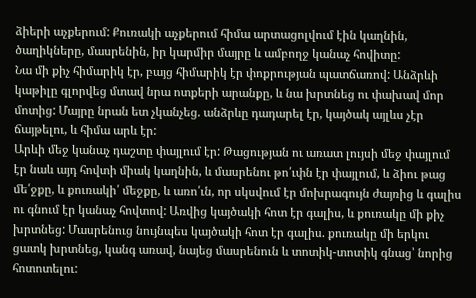ձիերի աչքերում: Քուռակի աչքերում հիմա արտացոլվում էին կաղնին, ծաղիկները, մասրենին, իր կարմիր մայրը և ամբողջ կանաչ հովիտը:
Նա մի քիչ հիմարիկ էր, բայց հիմարիկ էր փոքրության պատճառով: Անձրևի կաթիլը գլորվեց մտավ նրա ոտքերի արանքը, և նա խրտնեց ու փախավ մոր մոտից: Մայրը նրան ետ չկանչեց. անձրևը դադարել էր, կայծակ այլևս չէր ճայթելու, և հիմա արև էր:
Արևի մեջ կանաչ դաշտը փայլում էր: Թացության ու առատ լույսի մեջ փայլում էր նաև այդ հովտի միակ կաղնին, և մասրենու թո՛ւփն էր փայլում, և ձիու թաց մե՛ջքը, և քուռակի՛ մեջքը, և առո՛ւն, որ սկսվում էր մոխրագույն ժայռից և գալիս ու գնում էր կանաչ հովտով: Առվից կայծակի հոտ էր գալիս, և քուռակը մի քիչ խրտնեց: Մասրենուց նույնպես կայծակի հոտ էր գալիս. քուռակը մի երկու ցատկ խրտնեց, կանգ առավ, նայեց մասրենուն և տոտիկ-տոտիկ գնաց՝ նորից հոտոտելու: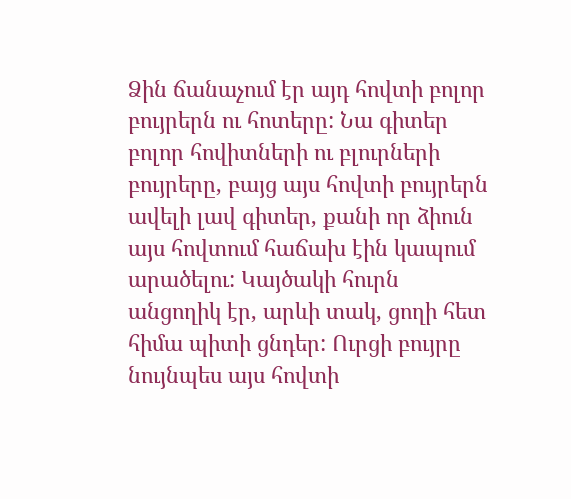Ձին ճանաչում էր այդ հովտի բոլոր բույրերն ու հոտերը: Նա գիտեր բոլոր հովիտների ու բլուրների բույրերը, բայց այս հովտի բույրերն ավելի լավ գիտեր, քանի որ ձիուն այս հովտում հաճախ էին կապում արածելու: Կայծակի հուրն անցողիկ էր, արևի տակ, ցողի հետ հիմա պիտի ցնդեր: Ուրցի բույրը նույնպես այս հովտի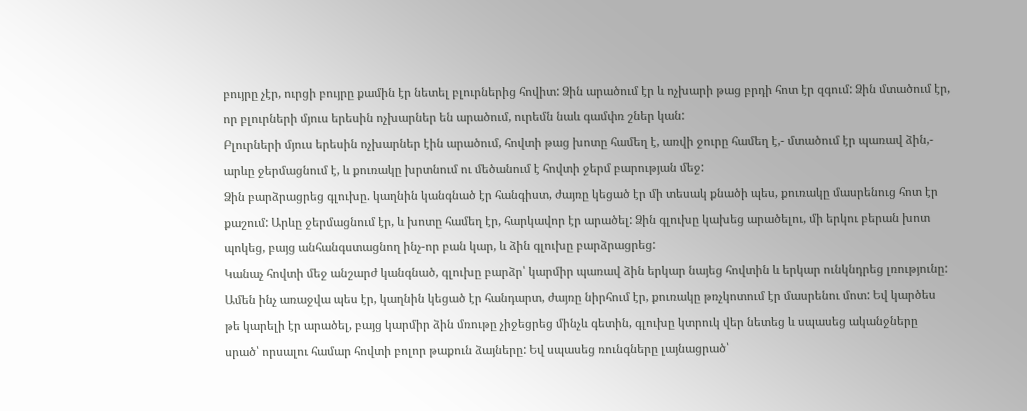բույրը չէր, ուրցի բույրը քամին էր նետել բլուրներից հովիտ: Ձին արածում էր և ոչխարի թաց բրդի հոտ էր զգում: Ձին մտածում էր, որ բլուրների մյուս երեսին ոչխարներ են արածում, ուրեմն նաև գամփռ շներ կան:
Բլուրների մյուս երեսին ոչխարներ էին արածում, հովտի թաց խոտը համեղ է, առվի ջուրը համեղ է,- մտածում էր պառավ ձին,- արևը ջերմացնում է, և քուռակը խրտնում ու մեծանում է հովտի ջերմ բարության մեջ:
Ձին բարձրացրեց գլուխը. կաղնին կանգնած էր հանգիստ, ժայռը կեցած էր մի տեսակ քնածի պես, քուռակը մասրենուց հոտ էր քաշում: Արևը ջերմացնում էր, և խոտը համեղ էր, հարկավոր էր արածել: Ձին գլուխը կախեց արածելու, մի երկու բերան խոտ պոկեց, բայց անհանգստացնող ինչ-որ բան կար, և ձին գլուխը բարձրացրեց:
Կանաչ հովտի մեջ անշարժ կանգնած, գլուխը բարձր՝ կարմիր պառավ ձին երկար նայեց հովտին և երկար ունկնդրեց լռությունը: Ամեն ինչ առաջվա պես էր, կաղնին կեցած էր հանդարտ, ժայռը նիրհում էր, քուռակը թռչկոտում էր մասրենու մոտ: Եվ կարծես թե կարելի էր արածել, բայց կարմիր ձին մռութը չիջեցրեց մինչև գետին, գլուխը կտրուկ վեր նետեց և սպասեց ականջները սրած՝ որսալու համար հովտի բոլոր թաքուն ձայները: Եվ սպասեց ռունգները լայնացրած՝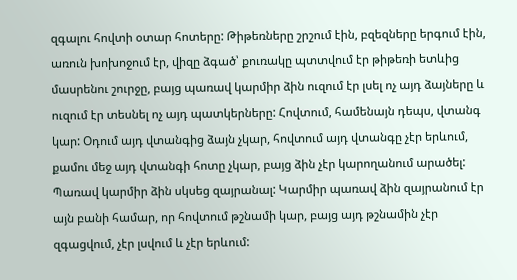զգալու հովտի օտար հոտերը: Թիթեռները շրշում էին, բզեզները երգում էին, առուն խոխոջում էր, վիզը ձգած՝ քուռակը պտտվում էր թիթեռի ետևից մասրենու շուրջը, բայց պառավ կարմիր ձին ուզում էր լսել ոչ այդ ձայները և ուզում էր տեսնել ոչ այդ պատկերները: Հովտում, համենայն դեպս, վտանգ կար: Օդում այդ վտանգից ձայն չկար, հովտում այդ վտանգը չէր երևում, քամու մեջ այդ վտանգի հոտը չկար, բայց ձին չէր կարողանում արածել:
Պառավ կարմիր ձին սկսեց զայրանալ: Կարմիր պառավ ձին զայրանում էր այն բանի համար, որ հովտում թշնամի կար, բայց այդ թշնամին չէր զգացվում, չէր լսվում և չէր երևում: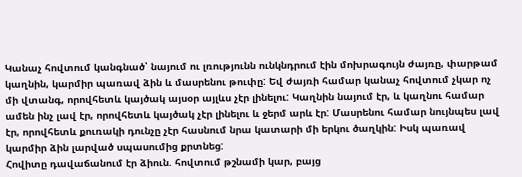Կանաչ հովտում կանգնած՝ նայում ու լռությունն ունկնդրում էին մոխրագույն ժայռը, փարթամ կաղնին, կարմիր պառավ ձին և մասրենու թուփը: Եվ ժայռի համար կանաչ հովտում չկար ոչ մի վտանգ, որովհետև կայծակ այսօր այլևս չէր լինելու: Կաղնին նայում էր, և կաղնու համար ամեն ինչ լավ էր, որովհետև կայծակ չէր լինելու և ջերմ արև էր: Մասրենու համար նույնպես լավ էր, որովհետև քուռակի դունչը չէր հասնում նրա կատարի մի երկու ծաղկին: Իսկ պառավ կարմիր ձին լարված սպասումից քրտնեց:
Հովիտը դավաճանում էր ձիուն. հովտում թշնամի կար, բայց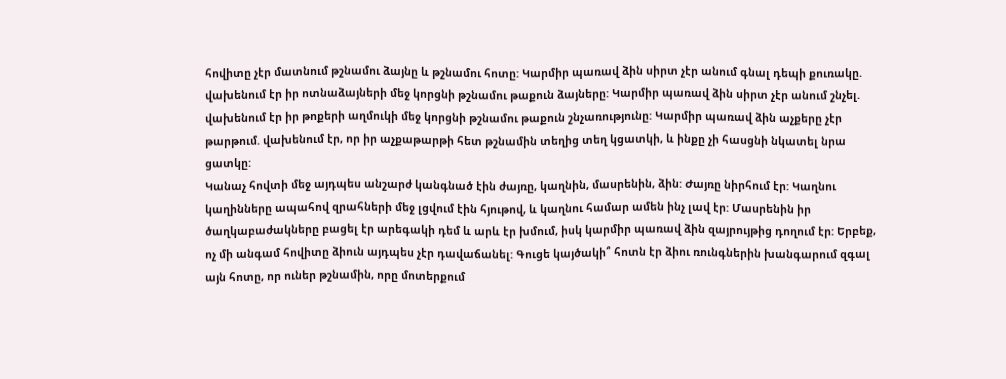հովիտը չէր մատնում թշնամու ձայնը և թշնամու հոտը: Կարմիր պառավ ձին սիրտ չէր անում գնալ դեպի քուռակը. վախենում էր իր ոտնաձայների մեջ կորցնի թշնամու թաքուն ձայները: Կարմիր պառավ ձին սիրտ չէր անում շնչել. վախենում էր իր թոքերի աղմուկի մեջ կորցնի թշնամու թաքուն շնչառությունը: Կարմիր պառավ ձին աչքերը չէր թարթում. վախենում էր, որ իր աչքաթարթի հետ թշնամին տեղից տեղ կցատկի, և ինքը չի հասցնի նկատել նրա ցատկը:
Կանաչ հովտի մեջ այդպես անշարժ կանգնած էին ժայռը, կաղնին, մասրենին, ձին: Ժայռը նիրհում էր: Կաղնու կաղինները ապահով զրահների մեջ լցվում էին հյութով, և կաղնու համար ամեն ինչ լավ էր: Մասրենին իր ծաղկաբաժակները բացել էր արեգակի դեմ և արև էր խմում, իսկ կարմիր պառավ ձին զայրույթից դողում էր: Երբեք, ոչ մի անգամ հովիտը ձիուն այդպես չէր դավաճանել: Գուցե կայծակի՞ հոտն էր ձիու ռունգներին խանգարում զգալ այն հոտը, որ ուներ թշնամին, որը մոտերքում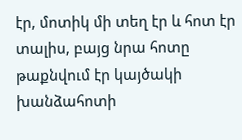էր, մոտիկ մի տեղ էր և հոտ էր տալիս, բայց նրա հոտը թաքնվում էր կայծակի խանձահոտի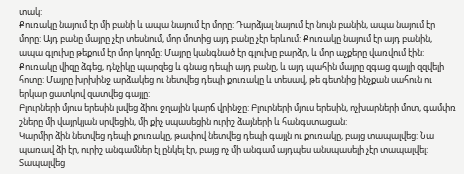տակ:
Քուռակը նայում էր մի բանի և ապա նայում էր մորը: Դարձյալ նայում էր նույն բանին, ապա նայում էր մորը: Այդ բանը մայրը չէր տեսնում, մոր մոտից այդ բանը չէր երևում: Քուռակը նայում էր այդ բանին, ապա գլուխը թեքում էր մոր կողմը: Մայրը կանգնած էր գլուխը բարձր, և մոր աչքերը վառվում էին:
Քուռակը վիզը ձգեց, դնչիկը պարզեց և գնաց դեպի այդ բանը, և այդ պահին մայրը զգաց գայլի զզվելի հոտը: Մայրը խրխինջ արձակեց ու նետվեց դեպի քուռակը և տեսավ, թե գետնից ինչքան սահուն ու երկար ցատկով զատվեց գայլը:
Բլուրների մյուս երեսին լսվեց ձիու ջղային կարճ վրինջը: Բլուրների մյուս երեսին, ոչխարների մոտ, գամփռ շները մի վայրկյան սրվեցին, մի քիչ սպասեցին ուրիշ ձայների և հանգստացան:
Կարմիր ձին նետվեց դեպի քուռակը, թափով նետվեց դեպի գայլն ու քուռակը, բայց տապալվեց: Նա պառավ ձի էր, ուրիշ անգամներ էլ ընկել էր, բայց ոչ մի անգամ այդպես անսպասելի չէր տապալվել: Տապալվեց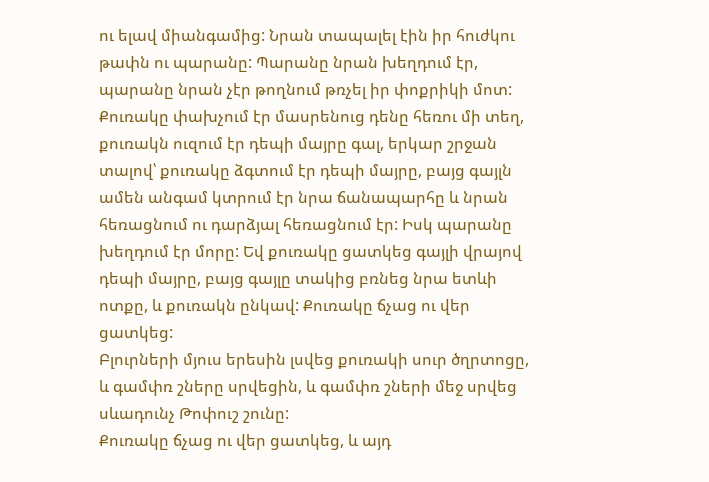ու ելավ միանգամից: Նրան տապալել էին իր հուժկու թափն ու պարանը: Պարանը նրան խեղդում էր, պարանը նրան չէր թողնում թռչել իր փոքրիկի մոտ:
Քուռակը փախչում էր մասրենուց դենը հեռու մի տեղ, քուռակն ուզում էր դեպի մայրը գալ, երկար շրջան տալով՝ քուռակը ձգտում էր դեպի մայրը, բայց գայլն ամեն անգամ կտրում էր նրա ճանապարհը և նրան հեռացնում ու դարձյալ հեռացնում էր: Իսկ պարանը խեղդում էր մորը: Եվ քուռակը ցատկեց գայլի վրայով դեպի մայրը, բայց գայլը տակից բռնեց նրա ետևի ոտքը, և քուռակն ընկավ: Քուռակը ճչաց ու վեր ցատկեց:
Բլուրների մյուս երեսին լսվեց քուռակի սուր ծղրտոցը, և գամփռ շները սրվեցին, և գամփռ շների մեջ սրվեց սևադունչ Թոփուշ շունը:
Քուռակը ճչաց ու վեր ցատկեց, և այդ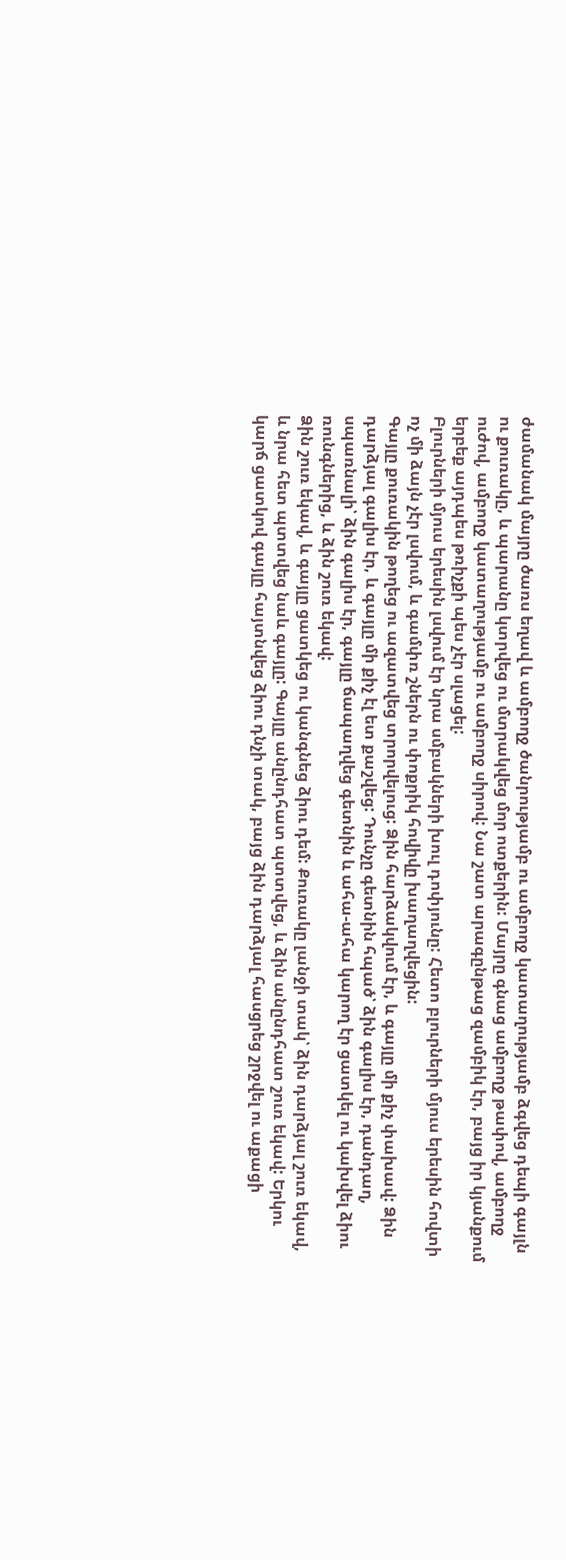ժամանակ մայրը ծառս եղավ և ամբողջ ծանրությամբ ու ամբողջ կատաղությամբ ձգվեց դեպի գայլն ու քուռակը, և պարանը կտրվեց ու մտրակվեց մոր ոտքերին: Մայրը գնաց ամբողջ թափով, ամբողջ ուժով, ամբողջ կատաղությամբ ու ամբողջ սիրով: Նա շատ արագընթաց զամբիկ էր, բայց իր կյանքում երբեք այդպես թռիչքի պես չէր սլացել:
Բլուրների մյուս երեսին լսվում էր նրա սմբակների խուլ դոփյունը: Հետո բլուրների մյուս երեսին հովտի ոչ մի ձայն չէր լսվում, և գամփռ շներն ու փոքրիկ հովիվը խաղաղվեցին:
Գայլը քուռակին թողեց ու ազատվեց տրորվելուց: Ձին հարձակվում էր, և գայլը մի քիչ փախավ: Ձին դարձյալ գալիս էր, և գայլը մի քիչ էլ ետ քաշվեց: Դունչը գետնին հպած՝ ձին գալիս էր, դանդաղ, սպառնալի՝ ձին գալիս էր, գայլը ճապաղվեց գետնին և ահա-ահա կարող էր ցատկել ու կախվել ձիու ռունգներից, և ձին շուռ եկավ:
Ձին շուռ եկավ, և գայլը ցատկեց ու կանգնեց ձիու դեմ: Քուռակը լանջի տակ՝ ձին դարձյալ շուռ եկավ, և նրա հետ պտտվեց նաև գայլը: Գայլը անընդհատ պտտվեց, և ձին անընդհատ շուռ եկավ: Երկու կարճ ցատկով գայլը հայտնվեց ձիու դնչի տակ, բայց ձին դարձյալ հասցրեց շրջվել ու աքացի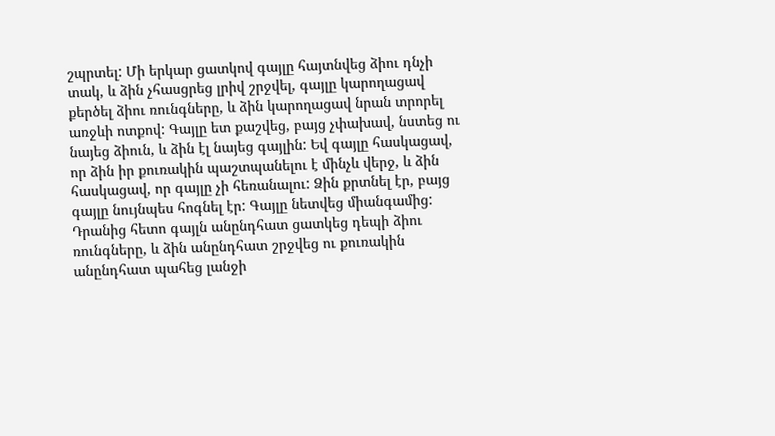շպրտել: Մի երկար ցատկով գայլը հայտնվեց ձիու դնչի տակ, և ձին չհասցրեց լրիվ շրջվել, գայլը կարողացավ քերծել ձիու ռունգները, և ձին կարողացավ նրան տրորել առջևի ոտքով: Գայլը ետ քաշվեց, բայց չփախավ, նստեց ու նայեց ձիուն, և ձին էլ նայեց գայլին: Եվ գայլը հասկացավ, որ ձին իր քուռակին պաշտպանելու է մինչև վերջ, և ձին հասկացավ, որ գայլը չի հեռանալու: Ձին քրտնել էր, բայց գայլը նույնպես հոգնել էր: Գայլը նետվեց միանգամից: Դրանից հետո գայլն անընդհատ ցատկեց դեպի ձիու ռունգները, և ձին անընդհատ շրջվեց ու քուռակին անընդհատ պահեց լանջի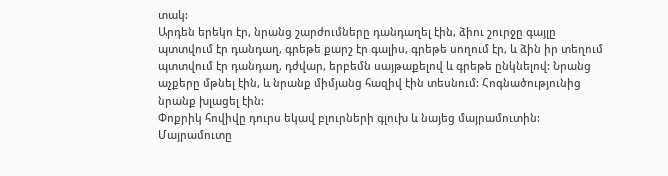տակ:
Արդեն երեկո էր, նրանց շարժումները դանդաղել էին, ձիու շուրջը գայլը պտտվում էր դանդաղ, գրեթե քարշ էր գալիս, գրեթե սողում էր, և ձին իր տեղում պտտվում էր դանդաղ, դժվար, երբեմն սայթաքելով և գրեթե ընկնելով: Նրանց աչքերը մթնել էին, և նրանք միմյանց հազիվ էին տեսնում: Հոգնածությունից նրանք խլացել էին:
Փոքրիկ հովիվը դուրս եկավ բլուրների գլուխ և նայեց մայրամուտին: Մայրամուտը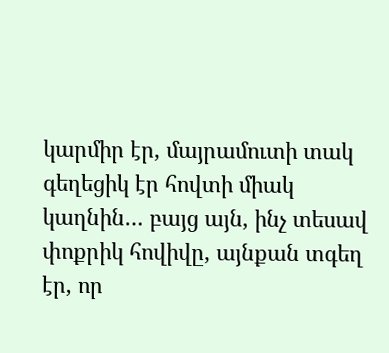կարմիր էր, մայրամուտի տակ գեղեցիկ էր հովտի միակ կաղնին… բայց այն, ինչ տեսավ փոքրիկ հովիվը, այնքան տգեղ էր, որ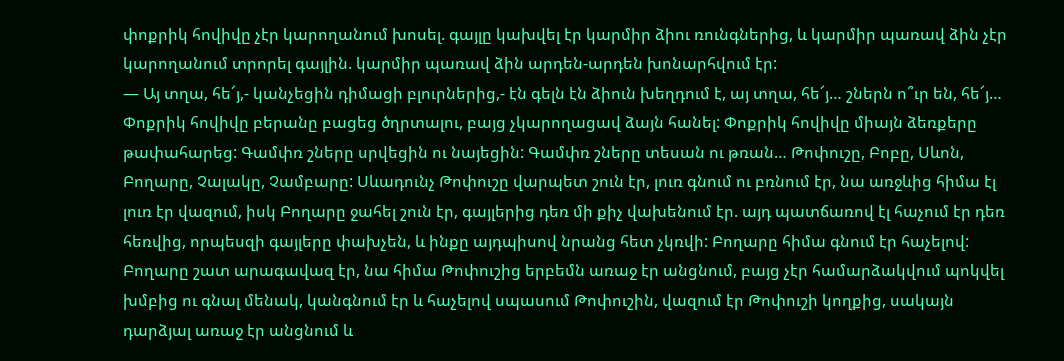փոքրիկ հովիվը չէր կարողանում խոսել. գայլը կախվել էր կարմիր ձիու ռունգներից, և կարմիր պառավ ձին չէր կարողանում տրորել գայլին. կարմիր պառավ ձին արդեն-արդեն խոնարհվում էր:
— Այ տղա, հե՜յ,- կանչեցին դիմացի բլուրներից,- էն գելն էն ձիուն խեղդում է, այ տղա, հե՜յ… շներն ո՞ւր են, հե՜յ…
Փոքրիկ հովիվը բերանը բացեց ծղրտալու, բայց չկարողացավ ձայն հանել: Փոքրիկ հովիվը միայն ձեռքերը թափահարեց: Գամփռ շները սրվեցին ու նայեցին: Գամփռ շները տեսան ու թռան… Թոփուշը, Բոբը, Սևոն, Բողարը, Չալակը, Չամբարը: Սևադունչ Թոփուշը վարպետ շուն էր, լուռ գնում ու բռնում էր, նա առջևից հիմա էլ լուռ էր վազում, իսկ Բողարը ջահել շուն էր, գայլերից դեռ մի քիչ վախենում էր. այդ պատճառով էլ հաչում էր դեռ հեռվից, որպեսզի գայլերը փախչեն, և ինքը այդպիսով նրանց հետ չկռվի: Բողարը հիմա գնում էր հաչելով: Բողարը շատ արագավազ էր, նա հիմա Թոփուշից երբեմն առաջ էր անցնում, բայց չէր համարձակվում պոկվել խմբից ու գնալ մենակ, կանգնում էր և հաչելով սպասում Թոփուշին, վազում էր Թոփուշի կողքից, սակայն դարձյալ առաջ էր անցնում և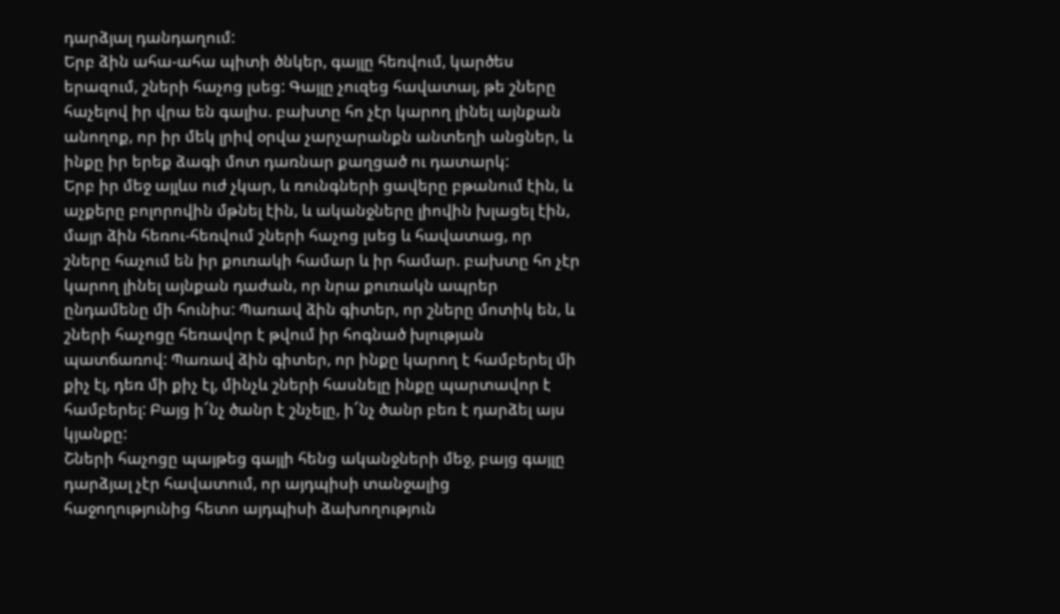դարձյալ դանդաղում:
Երբ ձին ահա-ահա պիտի ծնկեր, գայլը հեռվում, կարծես երազում, շների հաչոց լսեց: Գայլը չուզեց հավատալ, թե շները հաչելով իր վրա են գալիս. բախտը հո չէր կարող լինել այնքան անողոք, որ իր մեկ լրիվ օրվա չարչարանքն անտեղի անցներ, և ինքը իր երեք ձագի մոտ դառնար քաղցած ու դատարկ:
Երբ իր մեջ այլևս ուժ չկար, և ռունգների ցավերը բթանում էին, և աչքերը բոլորովին մթնել էին, և ականջները լիովին խլացել էին, մայր ձին հեռու-հեռվում շների հաչոց լսեց և հավատաց, որ շները հաչում են իր քուռակի համար և իր համար. բախտը հո չէր կարող լինել այնքան դաժան, որ նրա քուռակն ապրեր ընդամենը մի հունիս: Պառավ ձին գիտեր, որ շները մոտիկ են, և շների հաչոցը հեռավոր է թվում իր հոգնած խլության պատճառով: Պառավ ձին գիտեր, որ ինքը կարող է համբերել մի քիչ էլ, դեռ մի քիչ էլ, մինչև շների հասնելը ինքը պարտավոր է համբերել: Բայց ի՜նչ ծանր է շնչելը, ի՜նչ ծանր բեռ է դարձել այս կյանքը:
Շների հաչոցը պայթեց գայլի հենց ականջների մեջ, բայց գայլը դարձյալ չէր հավատում, որ այդպիսի տանջալից հաջողությունից հետո այդպիսի ձախողություն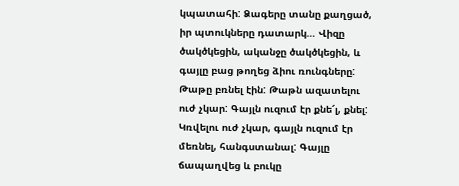կպատահի: Ձագերը տանը քաղցած, իր պտուկները դատարկ… Վիզը ծակծկեցին, ականջը ծակծկեցին, և գայլը բաց թողեց ձիու ռունգները: Թաթը բռնել էին: Թաթն ազատելու ուժ չկար: Գայլն ուզում էր քնե՜լ, քնել: Կռվելու ուժ չկար, գայլն ուզում էր մեռնել, հանգստանալ: Գայլը ճապաղվեց և բուկը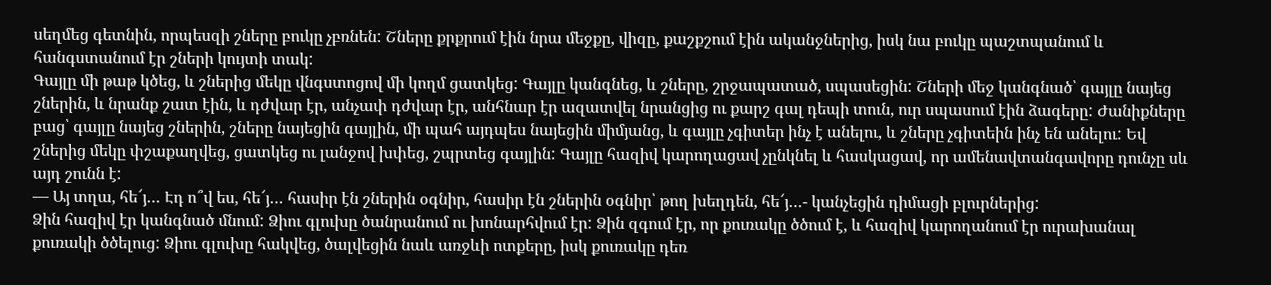սեղմեց գետնին, որպեսզի շները բուկը չբռնեն: Շները քրքրում էին նրա մեջքը, վիզը, քաշքշում էին ականջներից, իսկ նա բուկը պաշտպանում և հանգստանում էր շների կույտի տակ:
Գայլը մի թաթ կծեց, և շներից մեկը վնգստոցով մի կողմ ցատկեց: Գայլը կանգնեց, և շները, շրջապատած, սպասեցին: Շների մեջ կանգնած՝ գայլը նայեց շներին, և նրանք շատ էին, և դժվար էր, անչափ դժվար էր, անհնար էր ազատվել նրանցից ու քարշ գալ դեպի տուն, ուր սպասում էին ձագերը: Ժանիքները բաց՝ գայլը նայեց շներին, շները նայեցին գայլին, մի պահ այդպես նայեցին միմյանց, և գայլը չգիտեր ինչ է անելու, և շները չգիտեին ինչ են անելու: Եվ շներից մեկը փշաքաղվեց, ցատկեց ու լանջով խփեց, շպրտեց գայլին: Գայլը հազիվ կարողացավ չընկնել և հասկացավ, որ ամենավտանգավորը դունչը սև այդ շունն է:
— Այ տղա, հե՜յ… Էդ ո՞վ ես, հե՜յ… հասիր էն շներին օգնիր, հասիր էն շներին օգնիր՝ թող խեղդեն, հե՜յ…- կանչեցին դիմացի բլուրներից:
Ձին հազիվ էր կանգնած մնում: Ձիու գլուխը ծանրանում ու խոնարհվում էր: Ձին զգում էր, որ քուռակը ծծում է, և հազիվ կարողանում էր ուրախանալ քուռակի ծծելուց: Ձիու գլուխը հակվեց, ծալվեցին նաև առջևի ոտքերը, իսկ քուռակը դեռ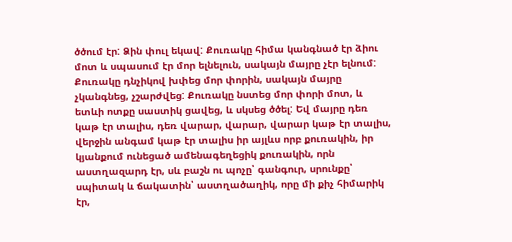ծծում էր: Ձին փուլ եկավ: Քուռակը հիմա կանգնած էր ձիու մոտ և սպասում էր մոր ելնելուն, սակայն մայրը չէր ելնում: Քուռակը դնչիկով խփեց մոր փորին, սակայն մայրը չկանգնեց, չշարժվեց: Քուռակը նստեց մոր փորի մոտ, և ետևի ոտքը սաստիկ ցավեց, և սկսեց ծծել: Եվ մայրը դեռ կաթ էր տալիս, դեռ վարար, վարար, վարար կաթ էր տալիս, վերջին անգամ կաթ էր տալիս իր այլևս որբ քուռակին, իր կյանքում ունեցած ամենագեղեցիկ քուռակին, որն աստղազարդ էր, սև բաշն ու պոչը՝ գանգուր, սրունքը՝ սպիտակ և ճակատին՝ աստղածաղիկ, որը մի քիչ հիմարիկ էր,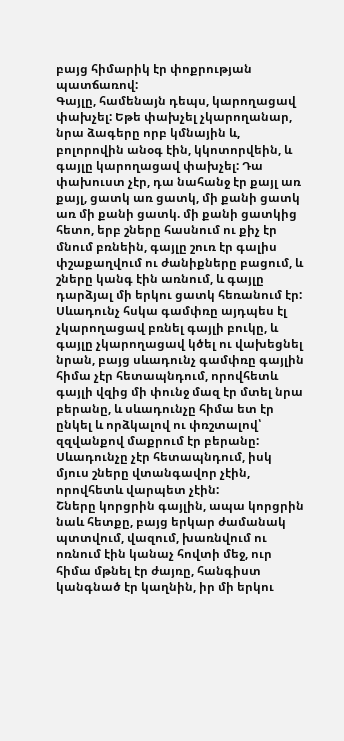բայց հիմարիկ էր փոքրության պատճառով:
Գայլը, համենայն դեպս, կարողացավ փախչել: Եթե փախչել չկարողանար, նրա ձագերը որբ կմնային և, բոլորովին անօգ էին, կկոտորվեին, և գայլը կարողացավ փախչել: Դա փախուստ չէր, դա նահանջ էր քայլ առ քայլ, ցատկ առ ցատկ, մի քանի ցատկ առ մի քանի ցատկ. մի քանի ցատկից հետո, երբ շները հասնում ու քիչ էր մնում բռնեին, գայլը շուռ էր գալիս փշաքաղվում ու ժանիքները բացում, և շները կանգ էին առնում, և գայլը դարձյալ մի երկու ցատկ հեռանում էր:
Սևադունչ հսկա գամփռը այդպես էլ չկարողացավ բռնել գայլի բուկը, և գայլը չկարողացավ կծել ու վախեցնել նրան, բայց սևադունչ գամփռը գայլին հիմա չէր հետապնդում, որովհետև գայլի վզից մի փունջ մազ էր մտել նրա բերանը, և սևադունչը հիմա ետ էր ընկել և որձկալով ու փռշտալով՝ զզվանքով մաքրում էր բերանը: Սևադունչը չէր հետապնդում, իսկ մյուս շները վտանգավոր չէին, որովհետև վարպետ չէին:
Շները կորցրին գայլին, ապա կորցրին նաև հետքը, բայց երկար ժամանակ պտտվում, վազում, խառնվում ու ոռնում էին կանաչ հովտի մեջ, ուր հիմա մթնել էր ժայռը, հանգիստ կանգնած էր կաղնին, իր մի երկու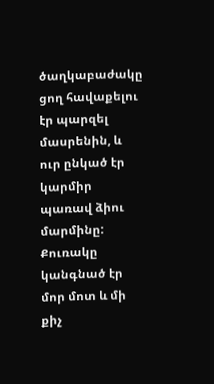ծաղկաբաժակը ցող հավաքելու էր պարզել մասրենին, և ուր ընկած էր կարմիր պառավ ձիու մարմինը: Քուռակը կանգնած էր մոր մոտ և մի քիչ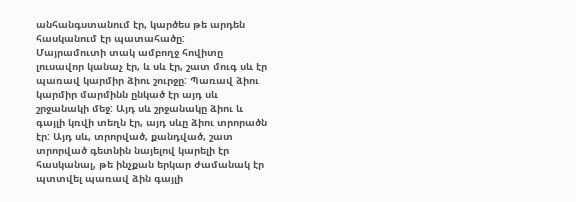անհանգստանում էր, կարծես թե արդեն հասկանում էր պատահածը:
Մայրամուտի տակ ամբողջ հովիտը լուսավոր կանաչ էր, և սև էր, շատ մուգ սև էր պառավ կարմիր ձիու շուրջը: Պառավ ձիու կարմիր մարմինն ընկած էր այդ սև շրջանակի մեջ: Այդ սև շրջանակը ձիու և գայլի կռվի տեղն էր, այդ սևը ձիու տրորածն էր: Այդ սև, տրորված, քանդված, շատ տրորված գետնին նայելով կարելի էր հասկանալ, թե ինչքան երկար ժամանակ էր պտտվել պառավ ձին գայլի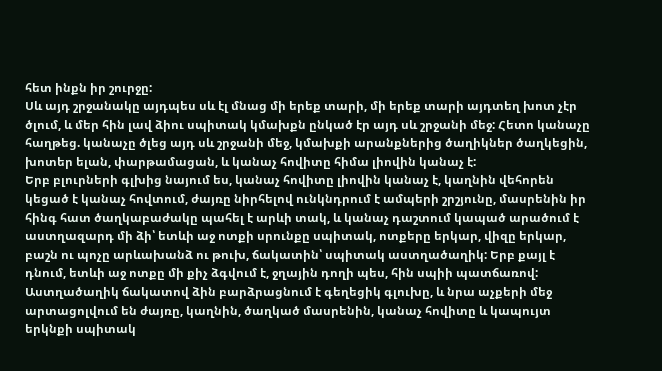հետ ինքն իր շուրջը:
Սև այդ շրջանակը այդպես սև էլ մնաց մի երեք տարի, մի երեք տարի այդտեղ խոտ չէր ծլում, և մեր հին լավ ձիու սպիտակ կմախքն ընկած էր այդ սև շրջանի մեջ: Հետո կանաչը հաղթեց. կանաչը ծլեց այդ սև շրջանի մեջ, կմախքի արանքներից ծաղիկներ ծաղկեցին, խոտեր ելան, փարթամացան, և կանաչ հովիտը հիմա լիովին կանաչ է:
Երբ բլուրների գլխից նայում ես, կանաչ հովիտը լիովին կանաչ է, կաղնին վեհորեն կեցած է կանաչ հովտում, ժայռը նիրհելով ունկնդրում է ամպերի շրշյունը, մասրենին իր հինգ հատ ծաղկաբաժակը պահել է արևի տակ, և կանաչ դաշտում կապած արածում է աստղազարդ մի ձի՝ ետևի աջ ոտքի սրունքը սպիտակ, ոտքերը երկար, վիզը երկար, բաշն ու պոչը արևախանձ ու թուխ, ճակատին՝ սպիտակ աստղածաղիկ: Երբ քայլ է դնում, ետևի աջ ոտքը մի քիչ ձգվում է, ջղային դողի պես, հին սպիի պատճառով:
Աստղածաղիկ ճակատով ձին բարձրացնում է գեղեցիկ գլուխը, և նրա աչքերի մեջ արտացոլվում են ժայռը, կաղնին, ծաղկած մասրենին, կանաչ հովիտը և կապույտ երկնքի սպիտակ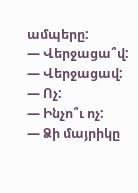ամպերը:
— Վերջացա՞վ:
— Վերջացավ:
— Ոչ:
— Ինչո՞ւ ոչ:
— Ձի մայրիկը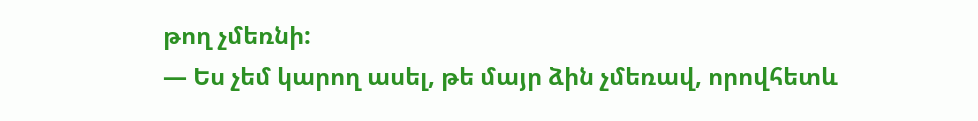թող չմեռնի:
— Ես չեմ կարող ասել, թե մայր ձին չմեռավ, որովհետև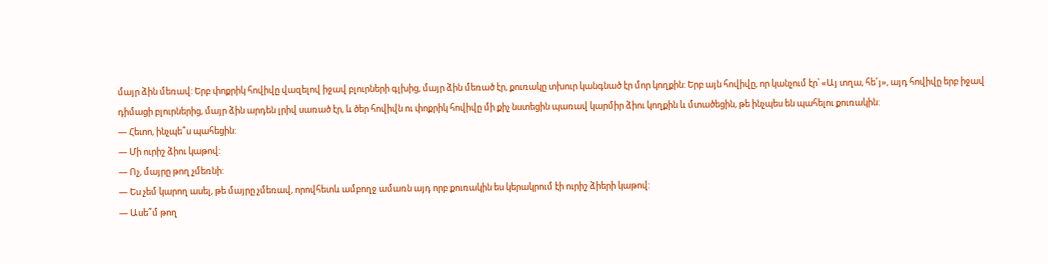մայր ձին մեռավ: Երբ փոքրիկ հովիվը վազելով իջավ բլուրների գլխից, մայր ձին մեռած էր, քուռակը տխուր կանգնած էր մոր կողքին: Երբ այն հովիվը, որ կանչում էր՝ «Այ տղա, հե՜յ», այդ հովիվը երբ իջավ դիմացի բլուրներից, մայր ձին արդեն լրիվ սառած էր, և ծեր հովիվն ու փոքրիկ հովիվը մի քիչ նստեցին պառավ կարմիր ձիու կողքին և մտածեցին, թե ինչպես են պահելու քուռակին:
— Հետո, ինչպե՞ս պահեցին:
— Մի ուրիշ ձիու կաթով:
— Ոչ, մայրը թող չմեռնի:
— Ես չեմ կարող ասել, թե մայրը չմեռավ, որովհետև ամբողջ ամառն այդ որբ քուռակին ես կերակրում էի ուրիշ ձիերի կաթով:
— Ասե՞մ թող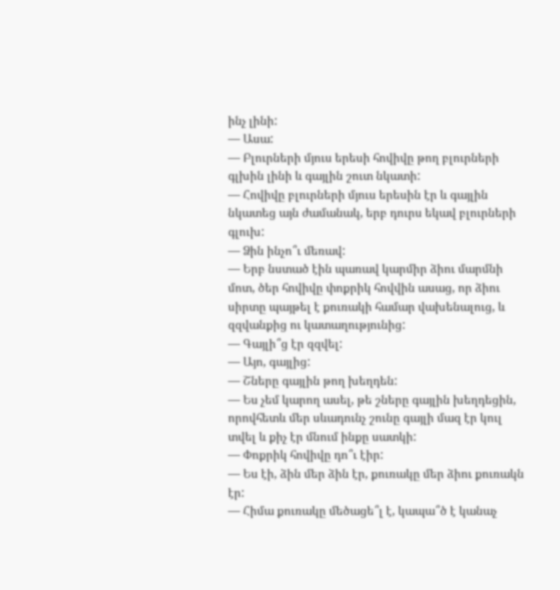ինչ լինի:
— Ասա:
— Բլուրների մյուս երեսի հովիվը թող բլուրների գլխին լինի և գայլին շուտ նկատի:
— Հովիվը բլուրների մյուս երեսին էր և գայլին նկատեց այն ժամանակ, երբ դուրս եկավ բլուրների գլուխ:
— Ձին ինչո՞ւ մեռավ:
— Երբ նստած էին պառավ կարմիր ձիու մարմնի մոտ, ծեր հովիվը փոքրիկ հովվին ասաց, որ ձիու սիրտը պայթել է քուռակի համար վախենալուց, և զզվանքից ու կատաղությունից:
— Գայլի՞ց էր զզվել:
— Այո, գայլից:
— Շները գայլին թող խեղդեն:
— Ես չեմ կարող ասել, թե շները գայլին խեղդեցին, որովհետև մեր սևադունչ շունը գայլի մազ էր կուլ տվել և քիչ էր մնում ինքը սատկի:
— Փոքրիկ հովիվը դո՞ւ էիր:
— Ես էի, ձին մեր ձին էր, քուռակը մեր ձիու քուռակն էր:
— Հիմա քուռակը մեծացե՞լ է, կապա՞ծ է կանաչ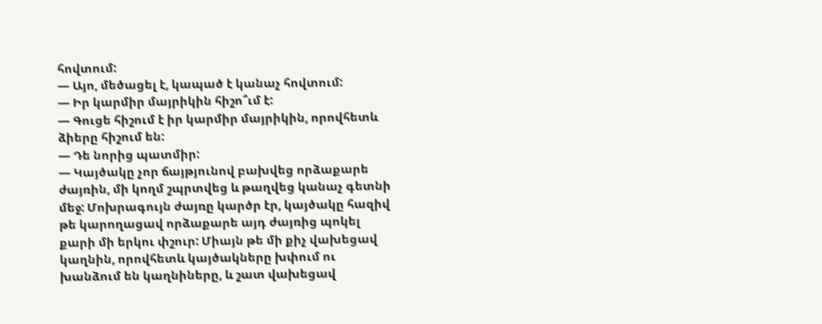հովտում:
— Այո, մեծացել է, կապած է կանաչ հովտում:
— Իր կարմիր մայրիկին հիշո՞ւմ է:
— Գուցե հիշում է իր կարմիր մայրիկին, որովհետև ձիերը հիշում են:
— Դե նորից պատմիր:
— Կայծակը չոր ճայթյունով բախվեց որձաքարե ժայռին, մի կողմ շպրտվեց և թաղվեց կանաչ գետնի մեջ: Մոխրագույն ժայռը կարծր էր, կայծակը հազիվ թե կարողացավ որձաքարե այդ ժայռից պոկել քարի մի երկու փշուր: Միայն թե մի քիչ վախեցավ կաղնին, որովհետև կայծակները խփում ու խանձում են կաղնիները, և շատ վախեցավ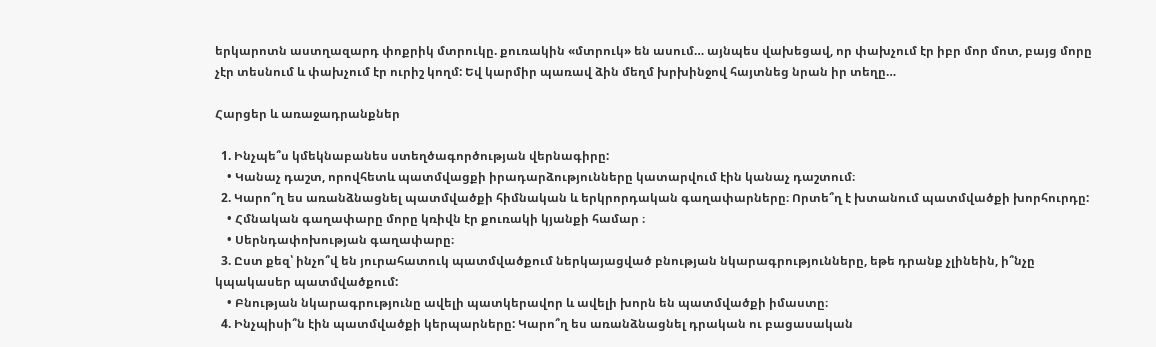երկարոտն աստղազարդ փոքրիկ մտրուկը. քուռակին «մտրուկ» են ասում… այնպես վախեցավ, որ փախչում էր իբր մոր մոտ, բայց մորը չէր տեսնում և փախչում էր ուրիշ կողմ: Եվ կարմիր պառավ ձին մեղմ խրխինջով հայտնեց նրան իր տեղը…

Հարցեր և առաջադրանքներ

  1. Ինչպե՞ս կմեկնաբանես ստեղծագործության վերնագիրը:
    • Կանաչ դաշտ, որովհետև պատմվացքի իրադարձությունները կատարվում էին կանաչ դաշտում։
  2. Կարո՞ղ ես առանձնացնել պատմվածքի հիմնական և երկրորդական գաղափարները։ Որտե՞ղ է խտանում պատմվածքի խորհուրդը:
    • Հմնական գաղափարը մորը կռիվն էր քուռակի կյանքի համար ։
    • Սերնդափոխության գաղափարը։
  3. Ըստ քեզ՝ ինչո՞վ են յուրահատուկ պատմվածքում ներկայացված բնության նկարագրությունները, եթե դրանք չլինեին, ի՞նչը կպակասեր պատմվածքում:
    • Բնության նկարագրությունը ավելի պատկերավոր և ավելի խորն են պատմվածքի իմաստը։
  4. Ինչպիսի՞ն էին պատմվածքի կերպարները: Կարո՞ղ ես առանձնացնել դրական ու բացասական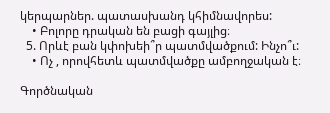կերպարներ. պատասխանդ կհիմնավորես:
    • Բոլորը դրական են բացի գայլից։
  5. Որևէ բան կփոխեի՞ր պատմվածքում: Ինչո՞ւ:
    • Ոչ , որովհետև պատմվածքը ամբողջական է։

Գործնական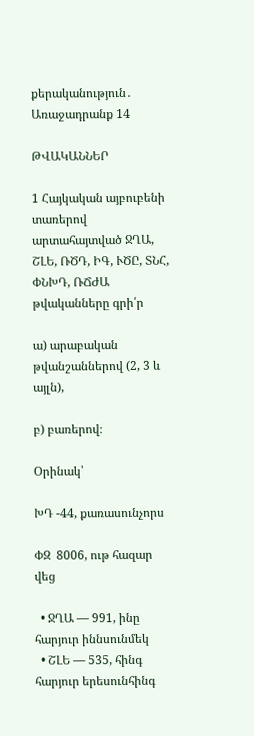քերականություն․ Առաջադրանք 14

ԹՎԱԿԱՆՆԵՐ

1 Հայկական այբուբենի տառերով արտահայտված ՋՂԱ, ՇԼԵ, ՌԾԴ, ԻԳ, ՒԾԸ, ՏՆՀ, ՓՆԽԴ, ՌՃԺԱ թվականները գրի՛ր

ա) արաբական թվանշաններով (2, 3 և այլն),

բ) բառերով։

Օրինակ՝

ԽԴ -44, քառասունչորս

ՓԶ  8006, ութ հազար վեց

  • ՋՂԱ — 991, ինը հարյուր իննսունմեկ
  • ՇԼԵ — 535, հինգ հարյուր երեսունհինգ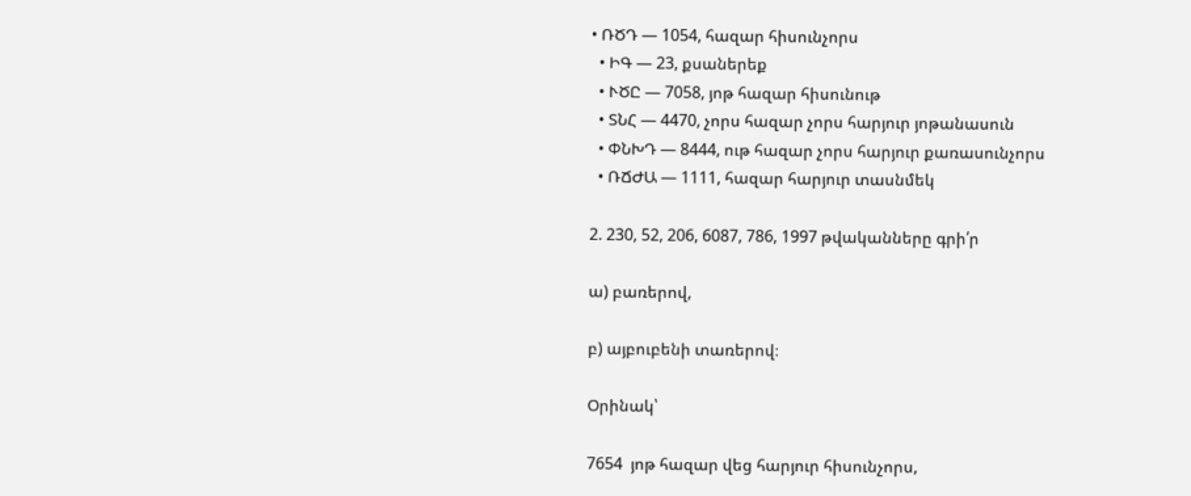• ՌԾԴ — 1054, հազար հիսունչորս
  • ԻԳ — 23, քսաներեք
  • ՒԾԸ — 7058, յոթ հազար հիսունութ
  • ՏՆՀ — 4470, չորս հազար չորս հարյուր յոթանասուն
  • ՓՆԽԴ — 8444, ութ հազար չորս հարյուր քառասունչորս
  • ՌՃԺԱ — 1111, հազար հարյուր տասնմեկ

2. 230, 52, 206, 6087, 786, 1997 թվականները գրի՛ր

ա) բառերով,

բ) այբուբենի տառերով։

Օրինակ՝

7654  յոթ հազար վեց հարյուր հիսունչորս,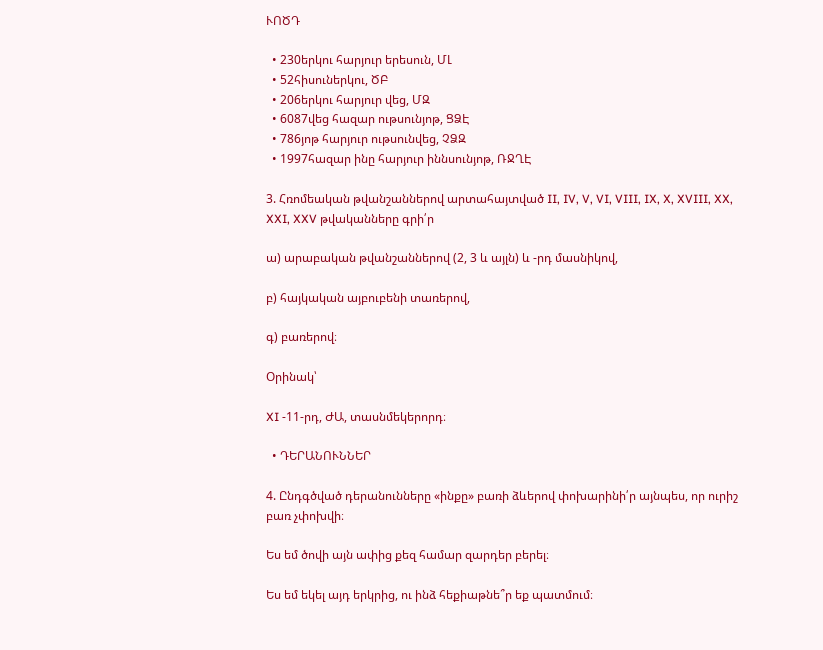ՒՈԾԴ

  • 230երկու հարյուր երեսուն, ՄԼ
  • 52հիսուներկու, ԾԲ
  • 206երկու հարյուր վեց, ՄԶ
  • 6087վեց հազար ութսունյոթ, ՑՁԷ
  • 786յոթ հարյուր ութսունվեց, ՉՁԶ
  • 1997հազար ինը հարյուր իննսունյոթ, ՌՋՂԷ

3. Հռոմեական թվանշաններով արտահայտված II, IV, V, VI, VIII, IX, X, XVIII, XX, XXI, XXV թվականները գրի՛ր

ա) արաբական թվանշաններով (2, 3 և այլն) և -րդ մասնիկով,

բ) հայկական այբուբենի տառերով,

գ) բառերով։

Օրինակ՝

XI -11-րդ, ԺԱ, տասնմեկերորդ։

  • ԴԵՐԱՆՈՒՆՆԵՐ

4. Ընդգծված դերանունները «ինքը» բառի ձևերով փոխարինի՛ր այնպես, որ ուրիշ բառ չփոխվի։

Ես եմ ծովի այն ափից քեզ համար զարդեր բերել։

Ես եմ եկել այդ երկրից, ու ինձ հեքիաթնե՞ր եք պատմում։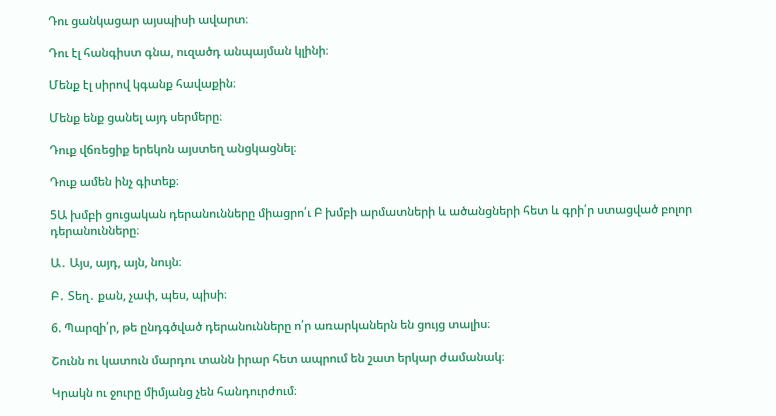Դու ցանկացար այսպիսի ավարտ։

Դու էլ հանգիստ գնա, ուզածդ անպայման կլինի։

Մենք էլ սիրով կգանք հավաքին։

Մենք ենք ցանել այդ սերմերը։

Դուք վճռեցիք երեկոն այստեղ անցկացնել։

Դուք ամեն ինչ գիտեք։

5Ա խմբի ցուցական դերանունները միացրո՛ւ Բ խմբի արմատների և ածանցների հետ և գրի՛ր ստացված բոլոր դերանունները։

Ա․ Այս, այդ, այն, նույն։

Բ․ Տեղ․ քան, չափ, պես, պիսի։

6. Պարզի՛ր, թե ընդգծված դերանունները ո՛ր առարկաներն են ցույց տալիս։

Շունն ու կատուն մարդու տանն իրար հետ ապրում են շատ երկար ժամանակ։

Կրակն ու ջուրը միմյանց չեն հանդուրժում։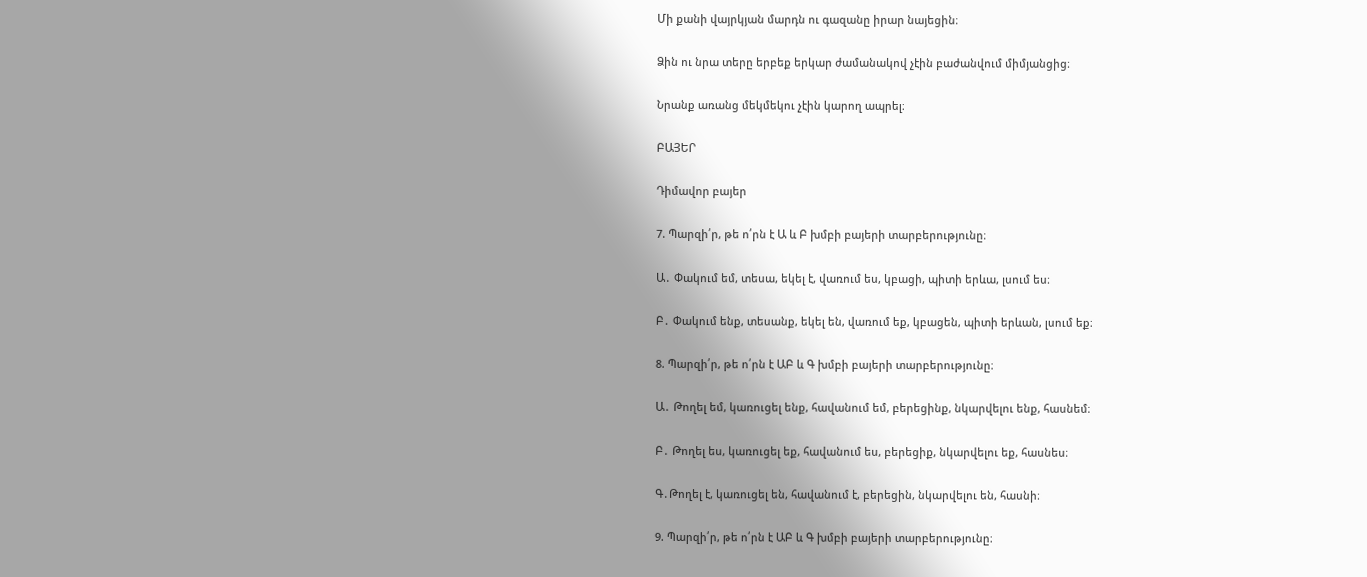Մի քանի վայրկյան մարդն ու գազանը իրար նայեցին։

Ձին ու նրա տերը երբեք երկար ժամանակով չէին բաժանվում միմյանցից։

Նրանք առանց մեկմեկու չէին կարող ապրել։

ԲԱՅԵՐ

Դիմավոր բայեր

7. Պարզի՛ր, թե ո՛րն է Ա և Բ խմբի բայերի տարբերությունը։

Ա․ Փակում եմ, տեսա, եկել է, վառում ես, կբացի, պիտի երևա, լսում ես։

Բ․ Փակում ենք, տեսանք, եկել են, վառում եք, կբացեն, պիտի երևան, լսում եք։

8. Պարզի՛ր, թե ո՛րն է ԱԲ և Գ խմբի բայերի տարբերությունը։

Ա․ Թողել եմ, կառուցել ենք, հավանում եմ, բերեցինք, նկարվելու ենք, հասնեմ։

Բ․ Թողել ես, կառուցել եք, հավանում ես, բերեցիք, նկարվելու եք, հասնես։

Գ․Թողել է, կառուցել են, հավանում է, բերեցին, նկարվելու են, հասնի։

9. Պարզի՛ր, թե ո՛րն է ԱԲ և Գ խմբի բայերի տարբերությունը։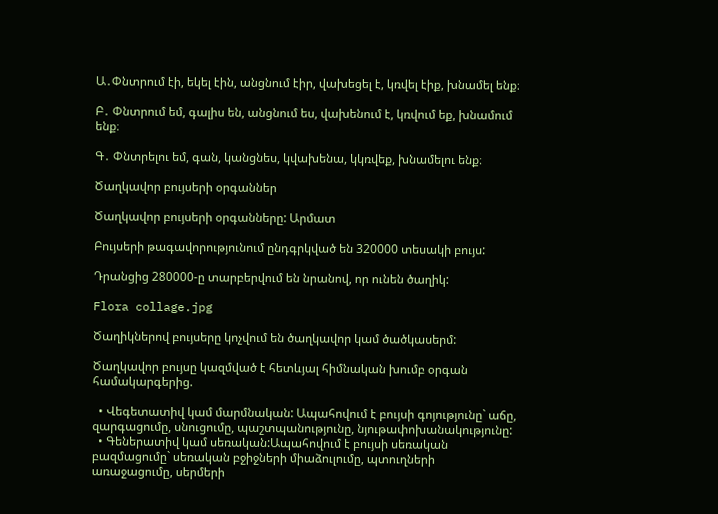Ա․Փնտրում էի, եկել էին, անցնում էիր, վախեցել է, կռվել էիք, խնամել ենք։

Բ․ Փնտրում եմ, գալիս են, անցնում ես, վախենում է, կռվում եք, խնամում ենք։

Գ․ Փնտրելու եմ, գան, կանցնես, կվախենա, կկռվեք, խնամելու ենք։

Ծաղկավոր բույսերի օրգաններ

Ծաղկավոր բույսերի օրգանները: Արմատ

Բույսերի թագավորությունում ընդգրկված են 320000 տեսակի բույս:

Դրանցից 280000-ը տարբերվում են նրանով, որ ունեն ծաղիկ:

Flora collage.jpg

Ծաղիկներով բույսերը կոչվում են ծաղկավոր կամ ծածկասերմ:

Ծաղկավոր բույսը կազմված է հետևյալ հիմնական խումբ օրգան համակարգերից.

  • Վեգետատիվ կամ մարմնական: Ապահովում է բույսի գոյությունը` աճը, զարգացումը, սնուցումը, պաշտպանությունը, նյութափոխանակությունը:
  • Գեներատիվ կամ սեռական:Ապահովում է բույսի սեռական բազմացումը` սեռական բջիջների միաձուլումը, պտուղների առաջացումը, սերմերի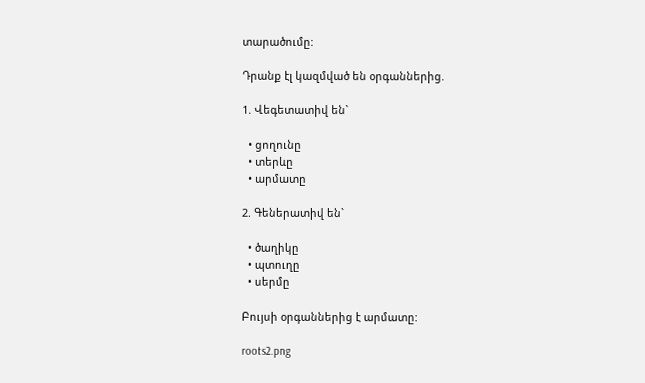տարածումը:

Դրանք էլ կազմված են օրգաններից.

1. Վեգետատիվ են`

  • ցողունը
  • տերևը
  • արմատը

2. Գեներատիվ են`

  • ծաղիկը
  • պտուղը
  • սերմը

Բույսի օրգաններից է արմատը:

roots2.png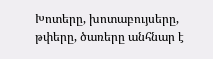Խոտերը, խոտաբույսերը, թփերը, ծառերը անհնար է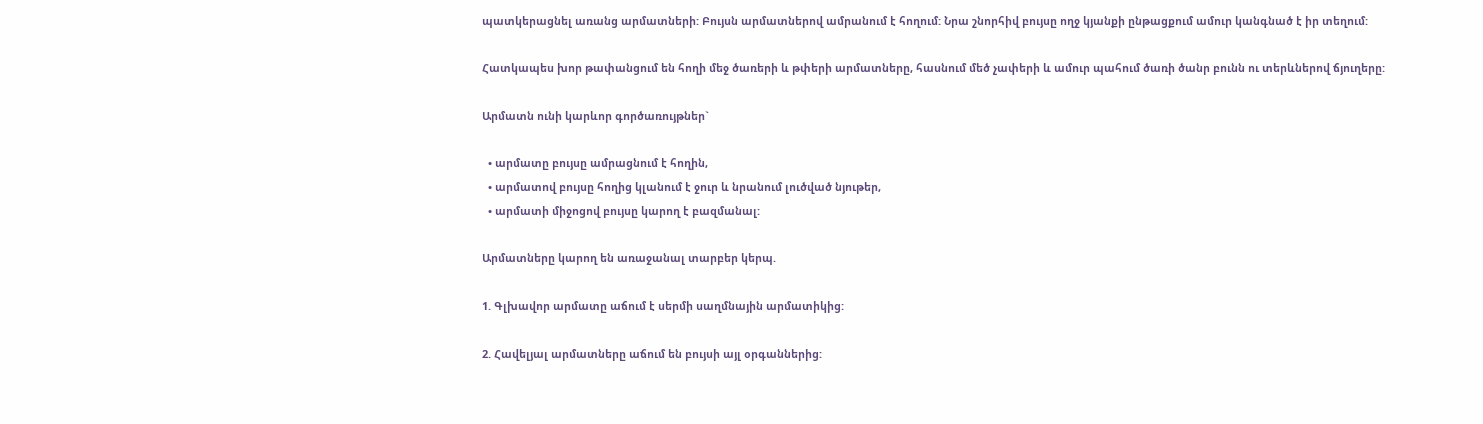պատկերացնել առանց արմատների: Բույսն արմատներով ամրանում է հողում: Նրա շնորհիվ բույսը ողջ կյանքի ընթացքում ամուր կանգնած է իր տեղում:

Հատկապես խոր թափանցում են հողի մեջ ծառերի և թփերի արմատները, հասնում մեծ չափերի և ամուր պահում ծառի ծանր բունն ու տերևներով ճյուղերը:

Արմատն ունի կարևոր գործառույթներ`

  • արմատը բույսը ամրացնում է հողին,
  • արմատով բույսը հողից կլանում է ջուր և նրանում լուծված նյութեր,
  • արմատի միջոցով բույսը կարող է բազմանալ:

Արմատները կարող են առաջանալ տարբեր կերպ.

1. Գլխավոր արմատը աճում է սերմի սաղմնային արմատիկից:

2. Հավելյալ արմատները աճում են բույսի այլ օրգաններից: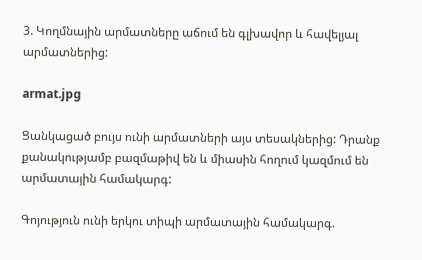3. Կողմնային արմատները աճում են գլխավոր և հավելյալ արմատներից:

armat.jpg

Ցանկացած բույս ունի արմատների այս տեսակներից: Դրանք քանակությամբ բազմաթիվ են և միասին հողում կազմում են արմատային համակարգ:

Գոյություն ունի երկու տիպի արմատային համակարգ.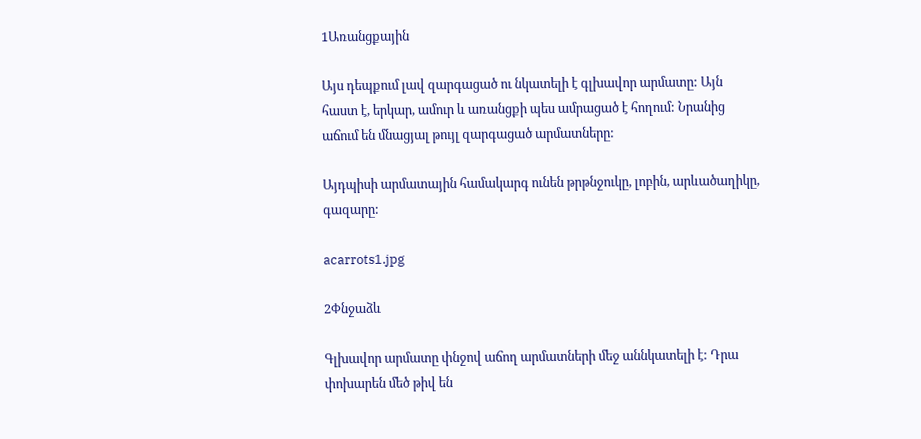1Առանցքային

Այս դեպքում լավ զարգացած ու նկատելի է գլխավոր արմատը: Այն հաստ է, երկար, ամուր և առանցքի պես ամրացած է հողում: Նրանից աճում են մնացյալ թույլ զարգացած արմատները:

Այդպիսի արմատային համակարգ ունեն թրթնջուկը, լոբին, արևածաղիկը, գազարը:

acarrots1.jpg

2Փնջաձև

Գլխավոր արմատը փնջով աճող արմատների մեջ աննկատելի է: Դրա փոխարեն մեծ թիվ են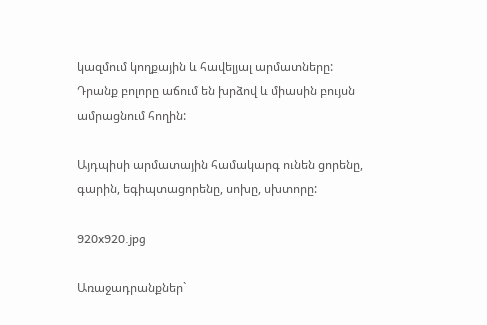կազմում կողքային և հավելյալ արմատները: Դրանք բոլորը աճում են խրձով և միասին բույսն ամրացնում հողին:

Այդպիսի արմատային համակարգ ունեն ցորենը, գարին, եգիպտացորենը, սոխը, սխտորը:

920x920.jpg

Առաջադրանքներ`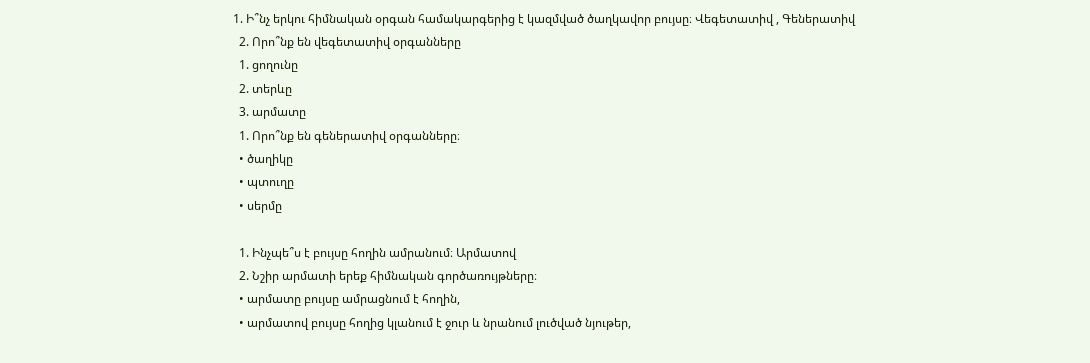1. Ի՞նչ երկու հիմնական օրգան համակարգերից է կազմված ծաղկավոր բույսը։ Վեգետատիվ , Գեներատիվ
  2. Որո՞նք են վեգետատիվ օրգանները
  1. ցողունը
  2. տերևը
  3. արմատը
  1. Որո՞նք են գեներատիվ օրգանները։
  • ծաղիկը
  • պտուղը
  • սերմը

  1. Ինչպե՞ս է բույսը հողին ամրանում։ Արմատով
  2. Նշիր արմատի երեք հիմնական գործառույթները։
  • արմատը բույսը ամրացնում է հողին,
  • արմատով բույսը հողից կլանում է ջուր և նրանում լուծված նյութեր,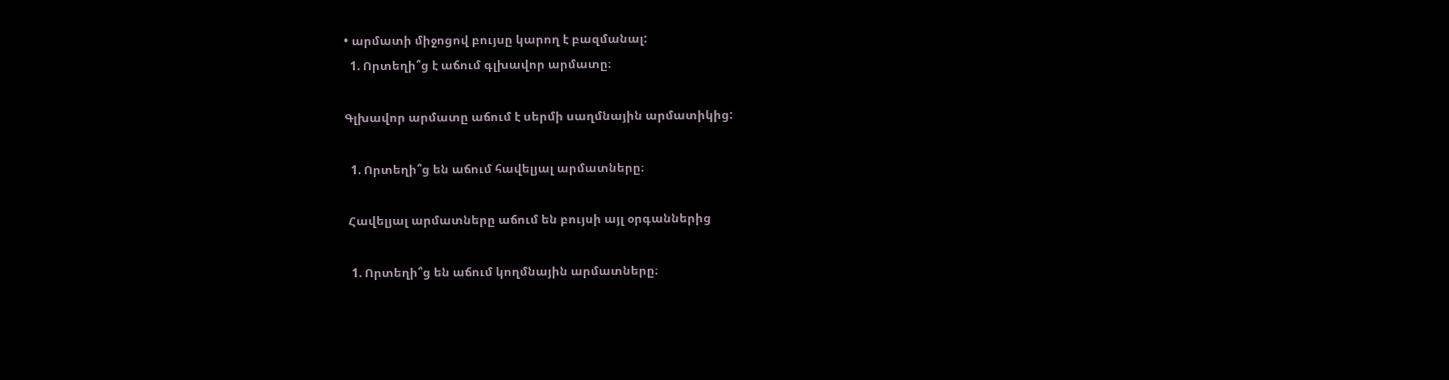• արմատի միջոցով բույսը կարող է բազմանալ:
  1. Որտեղի՞ց է աճում գլխավոր արմատը։

Գլխավոր արմատը աճում է սերմի սաղմնային արմատիկից:

  1. Որտեղի՞ց են աճում հավելյալ արմատները։

 Հավելյալ արմատները աճում են բույսի այլ օրգաններից

  1. Որտեղի՞ց են աճում կողմնային արմատները։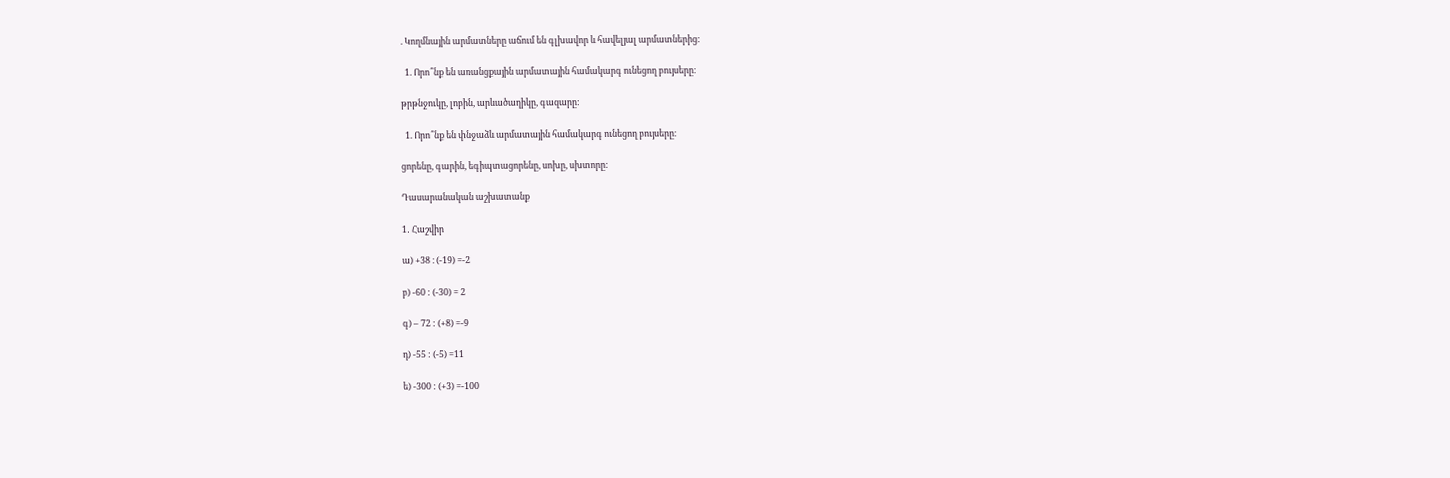. Կողմնային արմատները աճում են գլխավոր և հավելյալ արմատներից:

  1. Որո՞նք են առանցքային արմատային համակարգ ունեցող բույսերը։

թրթնջուկը, լոբին, արևածաղիկը, գազարը:

  1. Որո՞նք են փնջաձև արմատային համակարգ ունեցող բույսերը։

ցորենը, գարին, եգիպտացորենը, սոխը, սխտորը:

Դասարանական աշխատանք

1․ Հաշվիր

ա) +38 ։ (-19) =-2

բ) -60 : (-30) = 2

գ) – 72 : (+8) =-9

դ) -55 : (-5) =11

ե) -300 : (+3) =-100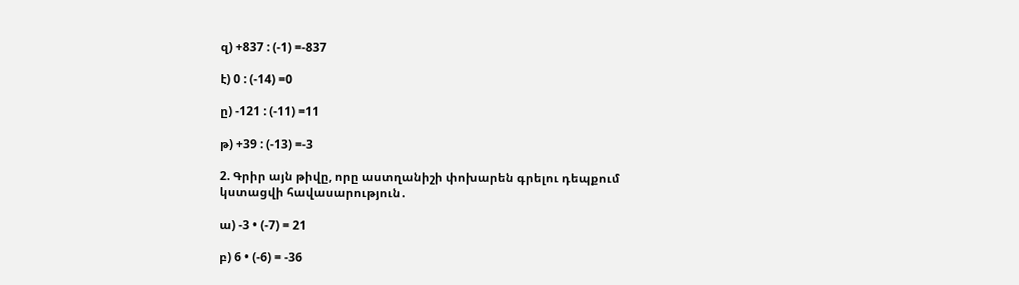զ) +837 : (-1) =-837

է) 0 : (-14) =0

ը) -121 : (-11) =11

թ) +39 : (-13) =-3

2. Գրիր այն թիվը, որը աստղանիշի փոխարեն գրելու դեպքում կստացվի հավասարություն․

ա) -3 • (-7) = 21

բ) 6 • (-6) = -36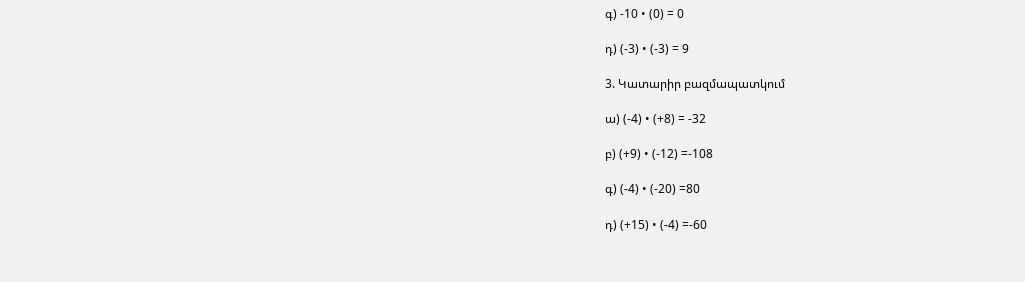գ) -10 • (0) = 0

դ) (-3) • (-3) = 9

3. Կատարիր բազմապատկում

ա) (-4) • (+8) = -32

բ) (+9) • (-12) =-108

գ) (-4) • (-20) =80

դ) (+15) • (-4) =-60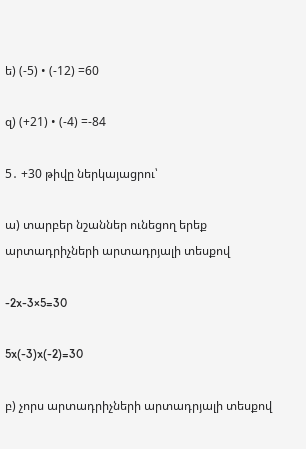ե) (-5) • (-12) =60

զ) (+21) • (-4) =-84

5․ +30 թիվը ներկայացրու՝

ա) տարբեր նշաններ ունեցող երեք արտադրիչների արտադրյալի տեսքով

-2x-3×5=30

5x(-3)x(-2)=30

բ) չորս արտադրիչների արտադրյալի տեսքով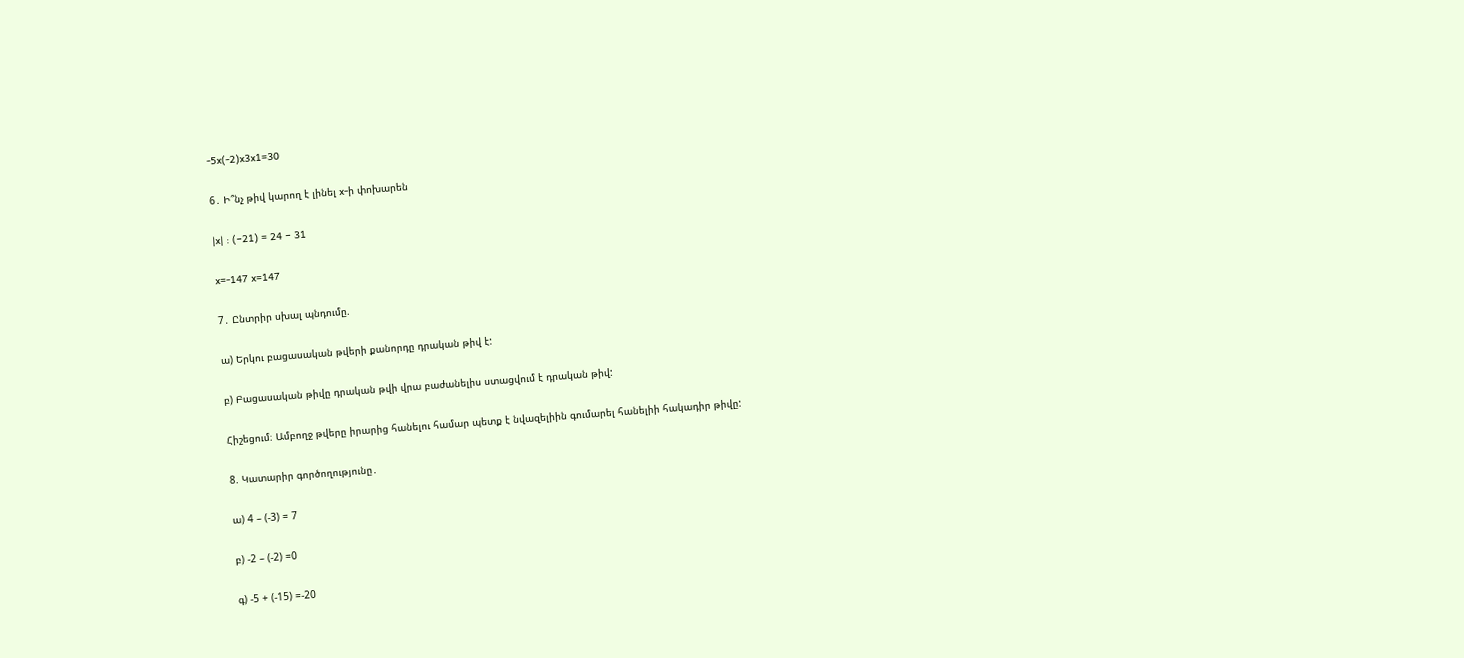-5x(-2)x3x1=30

6․ Ի՞նչ թիվ կարող է լինել x-ի փոխարեն

|x| : (−21) = 24 − 31

x=-147 x=147

7․ Ընտրիր սխալ պնդումը.

ա) Երկու բացասական թվերի քանորդը դրական թիվ է:

բ) Բացասական թիվը դրական թվի վրա բաժանելիս ստացվում է դրական թիվ:

Հիշեցում։ Ամբողջ թվերը իրարից հանելու համար պետք է նվազելիին գումարել հանելիի հակադիր թիվը:

8. Կատարիր գործողությունը․

ա) 4 – (-3) = 7

բ) -2 – (-2) =0

գ) -5 + (-15) =-20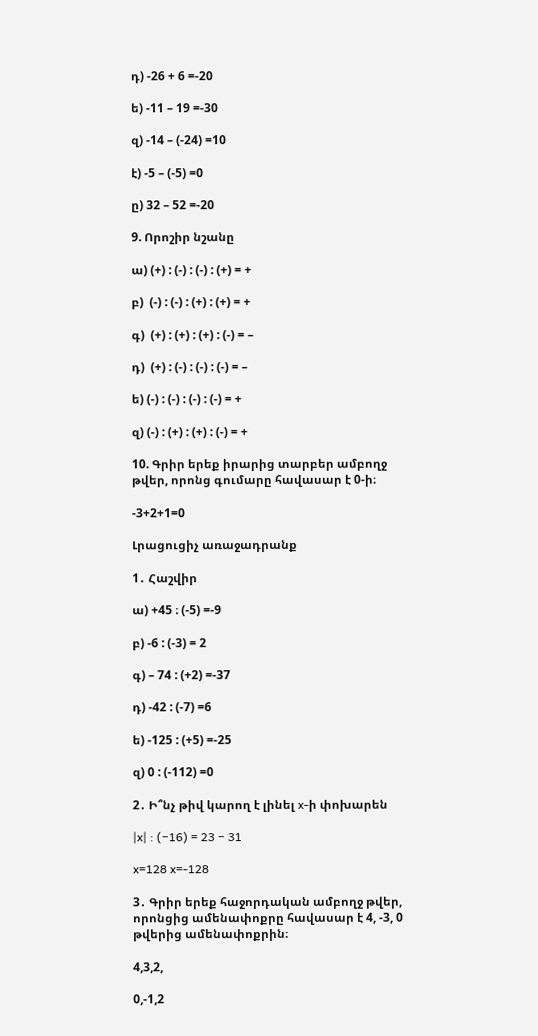դ) -26 + 6 =-20

ե) -11 – 19 =-30

զ) -14 – (-24) =10

է) -5 – (-5) =0

ը) 32 – 52 =-20

9. Որոշիր նշանը

ա) (+) : (-) : (-) : (+) = +

բ)  (-) : (-) : (+) : (+) = +

գ)  (+) : (+) : (+) : (-) = –

դ)  (+) : (-) : (-) : (-) = –

ե) (-) : (-) : (-) : (-) = +

զ) (-) : (+) : (+) : (-) = +

10. Գրիր երեք իրարից տարբեր ամբողջ թվեր, որոնց գումարը հավասար է 0-ի։

-3+2+1=0

Լրացուցիչ առաջադրանք

1․ Հաշվիր

ա) +45 ։ (-5) =-9

բ) -6 : (-3) = 2

գ) – 74 : (+2) =-37

դ) -42 : (-7) =6

ե) -125 : (+5) =-25

զ) 0 : (-112) =0

2․ Ի՞նչ թիվ կարող է լինել x-ի փոխարեն

|x| : (−16) = 23 − 31

x=128 x=-128

3․ Գրիր երեք հաջորդական ամբողջ թվեր, որոնցից ամենափոքրը հավասար է 4, -3, 0 թվերից ամենափոքրին։

4,3,2,

0,-1,2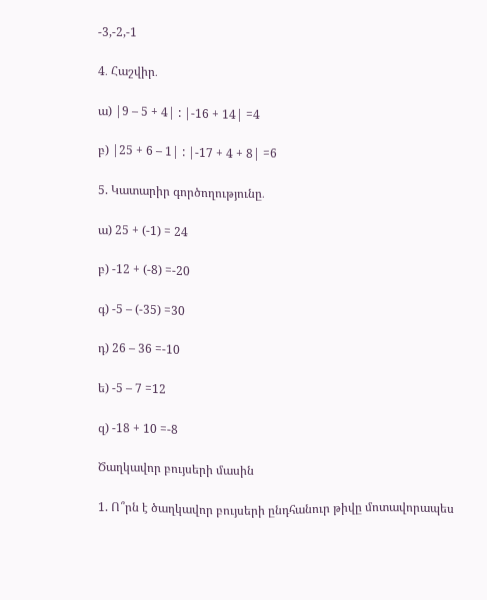-3,-2,-1

4․ Հաշվիր․

ա) |9 – 5 + 4| : |-16 + 14| =4

բ) |25 + 6 – 1| : |-17 + 4 + 8| =6

5. Կատարիր գործողությունը․

ա) 25 + (-1) = 24

բ) -12 + (-8) =-20

գ) -5 – (-35) =30

դ) 26 – 36 =-10

ե) -5 – 7 =12

զ) -18 + 10 =-8

Ծաղկավոր բույսերի մասին

1. Ո՞րն է ծաղկավոր բույսերի ընդհանուր թիվը մոտավորապես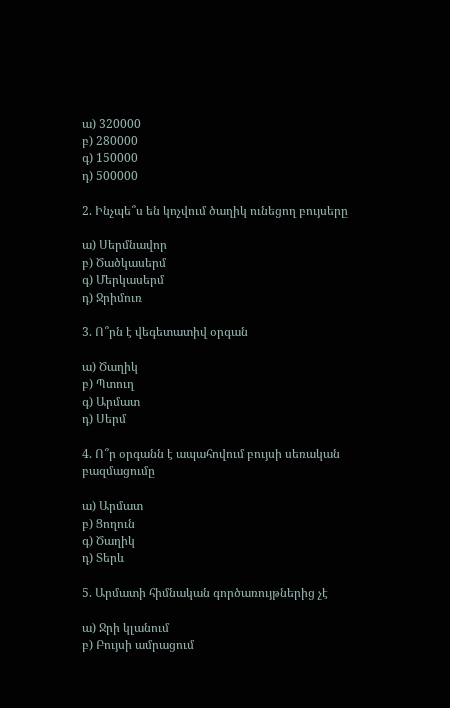ա) 320000
բ) 280000
գ) 150000
դ) 500000

2. Ինչպե՞ս են կոչվում ծաղիկ ունեցող բույսերը

ա) Սերմնավոր
բ) Ծածկասերմ
գ) Մերկասերմ
դ) Ջրիմուռ

3. Ո՞րն է վեգետատիվ օրգան

ա) Ծաղիկ
բ) Պտուղ
գ) Արմատ
դ) Սերմ

4. Ո՞ր օրգանն է ապահովում բույսի սեռական բազմացումը

ա) Արմատ
բ) Ցողուն
գ) Ծաղիկ
դ) Տերև

5. Արմատի հիմնական գործառույթներից չէ

ա) Ջրի կլանում
բ) Բույսի ամրացում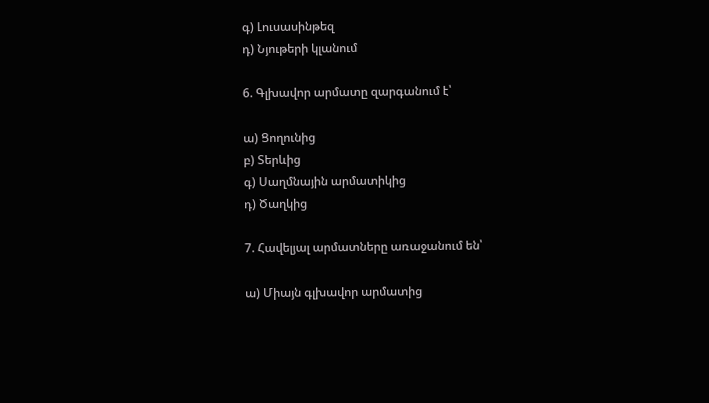գ) Լուսասինթեզ
դ) Նյութերի կլանում

6. Գլխավոր արմատը զարգանում է՝

ա) Ցողունից
բ) Տերևից
գ) Սաղմնային արմատիկից
դ) Ծաղկից

7. Հավելյալ արմատները առաջանում են՝

ա) Միայն գլխավոր արմատից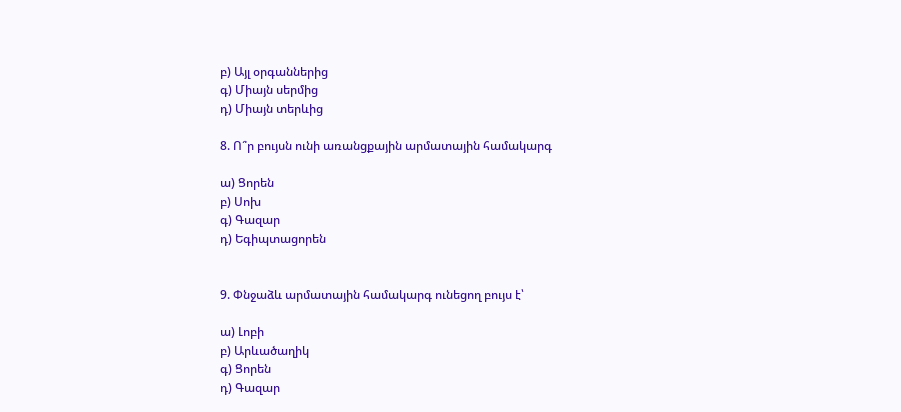բ) Այլ օրգաններից
գ) Միայն սերմից
դ) Միայն տերևից

8. Ո՞ր բույսն ունի առանցքային արմատային համակարգ

ա) Ցորեն
բ) Սոխ
գ) Գազար
դ) Եգիպտացորեն


9. Փնջաձև արմատային համակարգ ունեցող բույս է՝

ա) Լոբի
բ) Արևածաղիկ
գ) Ցորեն
դ) Գազար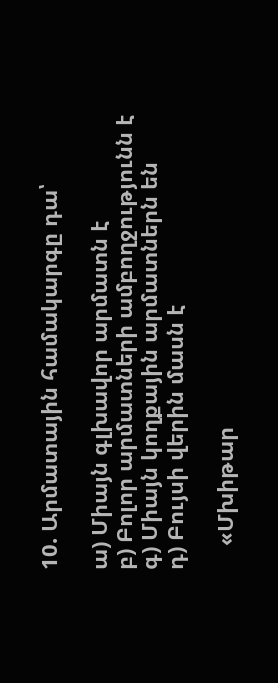10. Արմատային համակարգը դա՝

ա) Միայն գլխավոր արմատն է
բ) Բոլոր արմատների ամբողջությունն է
գ) Միայն կողքային արմատներն են
դ) Բույսի վերին մասն է

    «Մխիթար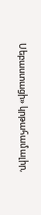Սեբաստացի» կրթահամալիր,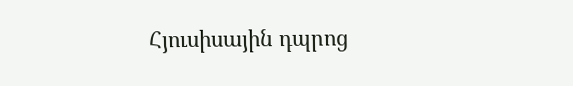Հյուսիսային դպրոց